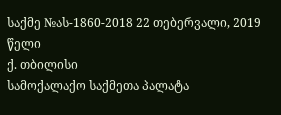საქმე №ას-1860-2018 22 თებერვალი, 2019 წელი
ქ. თბილისი
სამოქალაქო საქმეთა პალატა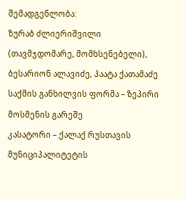შემადგენლობა:
ზურაბ ძლიერიშვილი (თავმჯდომარე, მომხსენებელი),
ბესარიონ ალავიძე, პაატა ქათამაძე
საქმის განხილვის ფორმა – ზეპირი მოსმენის გარეშე
კასატორი – ქალაქ რუსთავის მუნიციპალიტეტის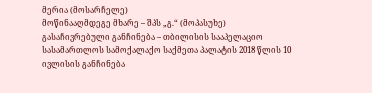მერია (მოსარჩელე)
მოწინააღმდეგე მხარე – შპს „გ.“ (მოპასუხე)
გასაჩივრებული განჩინება – თბილისის სააპელაციო სასამართლოს სამოქალაქო საქმეთა პალატის 2018 წლის 10 ივლისის განჩინება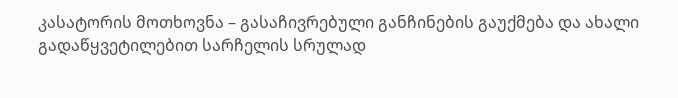კასატორის მოთხოვნა – გასაჩივრებული განჩინების გაუქმება და ახალი გადაწყვეტილებით სარჩელის სრულად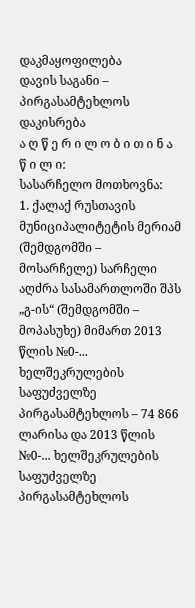დაკმაყოფილება
დავის საგანი – პირგასამტეხლოს დაკისრება
ა ღ წ ე რ ი ლ ო ბ ი თ ი ნ ა წ ი ლ ი:
სასარჩელო მოთხოვნა:
1. ქალაქ რუსთავის მუნიციპალიტეტის მერიამ (შემდგომში – მოსარჩელე) სარჩელი აღძრა სასამართლოში შპს „გ-ის“ (შემდგომში – მოპასუხე) მიმართ 2013 წლის №0-... ხელშეკრულების საფუძველზე პირგასამტეხლოს – 74 866 ლარისა და 2013 წლის №0-... ხელშეკრულების საფუძველზე პირგასამტეხლოს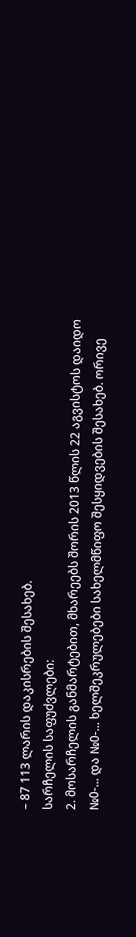– 87 113 ლარის დაკისრების შესახებ.
სარჩელის საფუძვლები:
2. მოსარჩელის განმარტებით, მხარეებს შორის 2013 წლის 22 აგვისტოს დაიდო №0-... და №0-... ხელშეკრულებები სახელმწიფო შესყიდვების შესახებ. ორივე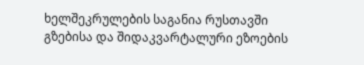ხელშეკრულების საგანია რუსთავში გზებისა და შიდაკვარტალური ეზოების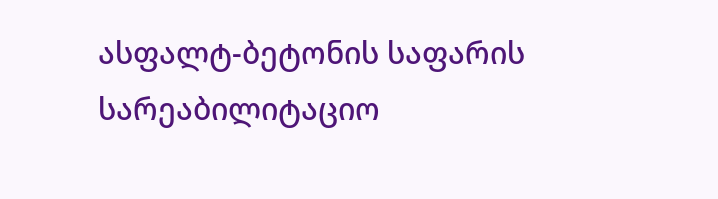ასფალტ-ბეტონის საფარის სარეაბილიტაციო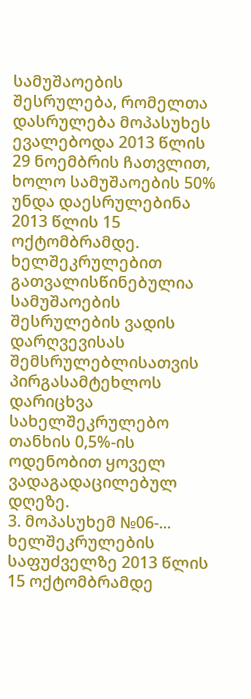სამუშაოების შესრულება, რომელთა დასრულება მოპასუხეს ევალებოდა 2013 წლის 29 ნოემბრის ჩათვლით, ხოლო სამუშაოების 50% უნდა დაესრულებინა 2013 წლის 15 ოქტომბრამდე. ხელშეკრულებით გათვალისწინებულია სამუშაოების შესრულების ვადის დარღვევისას შემსრულებლისათვის პირგასამტეხლოს დარიცხვა სახელშეკრულებო თანხის 0,5%-ის ოდენობით ყოველ ვადაგადაცილებულ დღეზე.
3. მოპასუხემ №06-... ხელშეკრულების საფუძველზე 2013 წლის 15 ოქტომბრამდე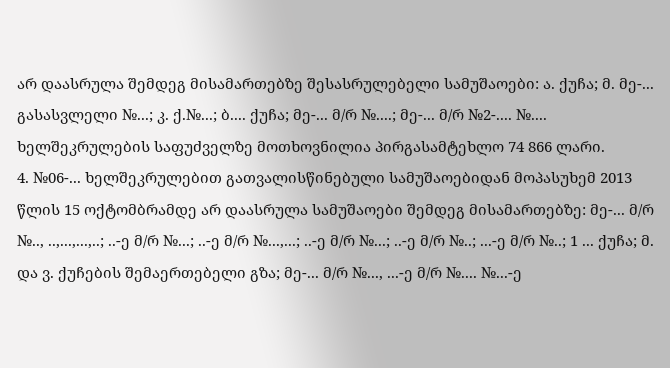არ დაასრულა შემდეგ მისამართებზე შესასრულებელი სამუშაოები: ა. ქუჩა; მ. მე-... გასასვლელი №...; კ. ქ.№...; ბ.... ქუჩა; მე-... მ/რ №....; მე-... მ/რ №2-.... №.... ხელშეკრულების საფუძველზე მოთხოვნილია პირგასამტეხლო 74 866 ლარი.
4. №06-... ხელშეკრულებით გათვალისწინებული სამუშაოებიდან მოპასუხემ 2013 წლის 15 ოქტომბრამდე არ დაასრულა სამუშაოები შემდეგ მისამართებზე: მე-... მ/რ №.., ..,...,...,..; ..-ე მ/რ №...; ..-ე მ/რ №...,...; ..-ე მ/რ №...; ..-ე მ/რ №..; ...-ე მ/რ №..; 1 ... ქუჩა; მ. და ვ. ქუჩების შემაერთებელი გზა; მე-... მ/რ №..., ...-ე მ/რ №.... №...-ე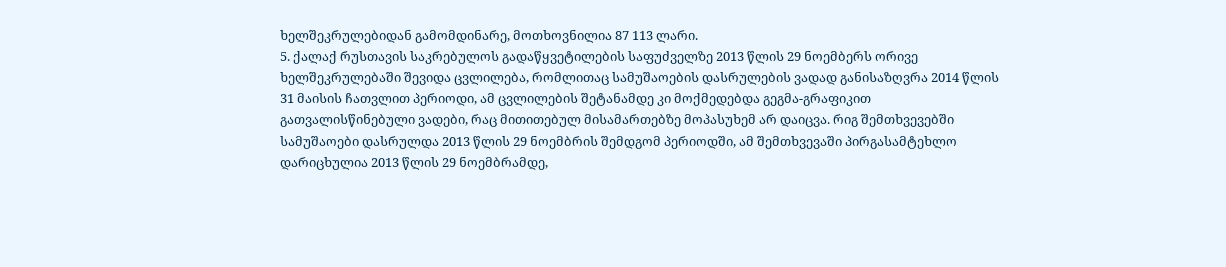ხელშეკრულებიდან გამომდინარე, მოთხოვნილია 87 113 ლარი.
5. ქალაქ რუსთავის საკრებულოს გადაწყვეტილების საფუძველზე 2013 წლის 29 ნოემბერს ორივე ხელშეკრულებაში შევიდა ცვლილება, რომლითაც სამუშაოების დასრულების ვადად განისაზღვრა 2014 წლის 31 მაისის ჩათვლით პერიოდი, ამ ცვლილების შეტანამდე კი მოქმედებდა გეგმა-გრაფიკით გათვალისწინებული ვადები, რაც მითითებულ მისამართებზე მოპასუხემ არ დაიცვა. რიგ შემთხვევებში სამუშაოები დასრულდა 2013 წლის 29 ნოემბრის შემდგომ პერიოდში, ამ შემთხვევაში პირგასამტეხლო დარიცხულია 2013 წლის 29 ნოემბრამდე,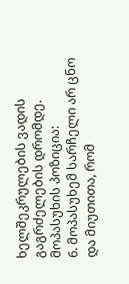ხელშეკრულების ვადის გაგრძელების დრომდე.
მოპასუხის პოზიცია:
6. მოპასუხემ სარჩელი არ ცნო და მიუთითა, რომ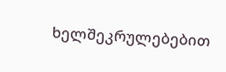ხელშეკრულებებით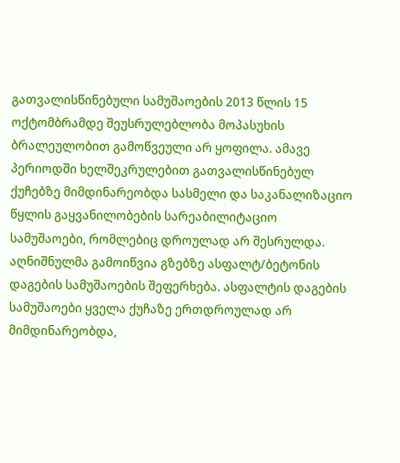გათვალისწინებული სამუშაოების 2013 წლის 15 ოქტომბრამდე შეუსრულებლობა მოპასუხის ბრალეულობით გამოწვეული არ ყოფილა. ამავე პერიოდში ხელშეკრულებით გათვალისწინებულ ქუჩებზე მიმდინარეობდა სასმელი და საკანალიზაციო წყლის გაყვანილობების სარეაბილიტაციო სამუშაოები, რომლებიც დროულად არ შესრულდა. აღნიშნულმა გამოიწვია გზებზე ასფალტ/ბეტონის დაგების სამუშაოების შეფერხება. ასფალტის დაგების სამუშაოები ყველა ქუჩაზე ერთდროულად არ მიმდინარეობდა,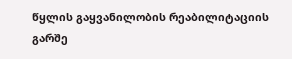წყლის გაყვანილობის რეაბილიტაციის გარშე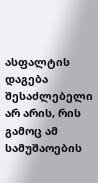ასფალტის დაგება შესაძლებელი არ არის, რის გამოც ამ სამუშაოების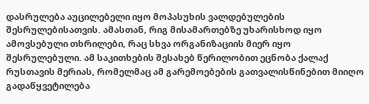დასრულება აუცილებელი იყო მოპასუხის ვალდებულების შესრულებისათვის. ამასთან, რიგ მისამართებზე უხარისხოდ იყო ამოვსებული თხრილები, რაც სხვა ორგანიზაციის მიერ იყო შესრულებული. ამ საკითხების შესახებ წერილობით ეცნობა ქალაქ რუსთავის მერიას, რომელმაც ამ გარემოებების გათვალისწინებით მიიღო გადაწყვეტილება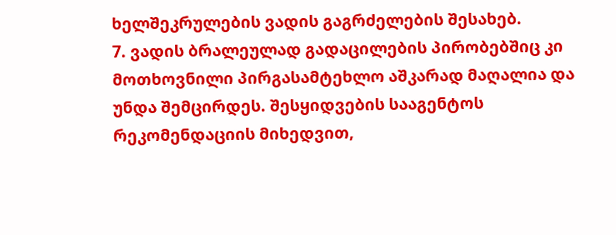ხელშეკრულების ვადის გაგრძელების შესახებ.
7. ვადის ბრალეულად გადაცილების პირობებშიც კი მოთხოვნილი პირგასამტეხლო აშკარად მაღალია და უნდა შემცირდეს. შესყიდვების სააგენტოს რეკომენდაციის მიხედვით,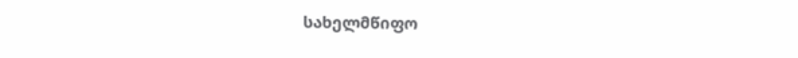სახელმწიფო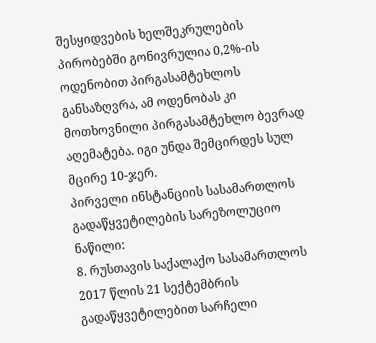შესყიდვების ხელშეკრულების პირობებში გონივრულია 0,2%-ის ოდენობით პირგასამტეხლოს განსაზღვრა, ამ ოდენობას კი მოთხოვნილი პირგასამტეხლო ბევრად აღემატება. იგი უნდა შემცირდეს სულ მცირე 10-ჯერ.
პირველი ინსტანციის სასამართლოს გადაწყვეტილების სარეზოლუციო ნაწილი:
8. რუსთავის საქალაქო სასამართლოს 2017 წლის 21 სექტემბრის გადაწყვეტილებით სარჩელი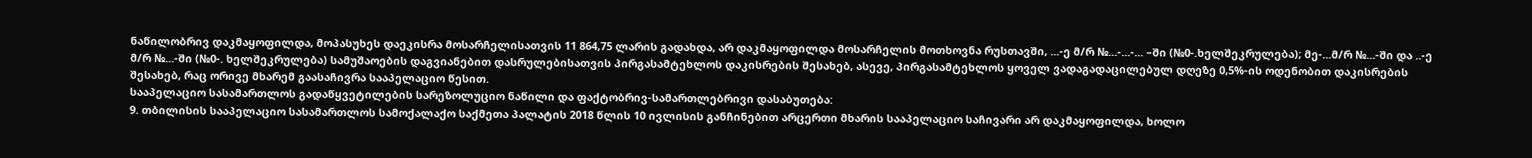ნაწილობრივ დაკმაყოფილდა, მოპასუხეს დაეკისრა მოსარჩელისათვის 11 864,75 ლარის გადახდა, არ დაკმაყოფილდა მოსარჩელის მოთხოვნა რუსთავში, ...-ე მ/რ №...-...-... –ში (№0-.ხელშეკრულება); მე-...მ/რ №...-ში და ..-ე მ/რ №...-ში (№0-. ხელშეკრულება) სამუშაოების დაგვიანებით დასრულებისათვის პირგასამტეხლოს დაკისრების შესახებ, ასევე, პირგასამტეხლოს ყოველ ვადაგადაცილებულ დღეზე 0,5%-ის ოდენობით დაკისრების შესახებ, რაც ორივე მხარემ გაასაჩივრა სააპელაციო წესით.
სააპელაციო სასამართლოს გადაწყვეტილების სარეზოლუციო ნაწილი და ფაქტობრივ-სამართლებრივი დასაბუთება:
9. თბილისის სააპელაციო სასამართლოს სამოქალაქო საქმეთა პალატის 2018 წლის 10 ივლისის განჩინებით არცერთი მხარის სააპელაციო საჩივარი არ დაკმაყოფილდა, ხოლო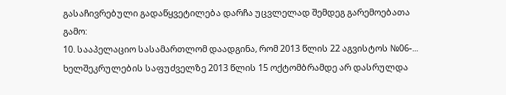გასაჩივრებული გადაწყვეტილება დარჩა უცვლელად შემდეგ გარემოებათა გამო:
10. სააპელაციო სასამართლომ დაადგინა, რომ 2013 წლის 22 აგვისტოს №06-... ხელშეკრულების საფუძველზე 2013 წლის 15 ოქტომბრამდე არ დასრულდა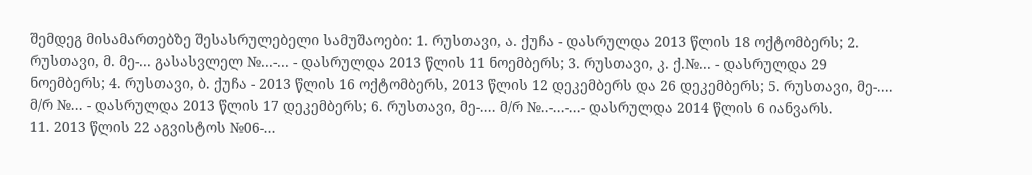შემდეგ მისამართებზე შესასრულებელი სამუშაოები: 1. რუსთავი, ა. ქუჩა - დასრულდა 2013 წლის 18 ოქტომბერს; 2. რუსთავი, მ. მე-... გასასვლელ №...-... - დასრულდა 2013 წლის 11 ნოემბერს; 3. რუსთავი, კ. ქ.№... - დასრულდა 29 ნოემბერს; 4. რუსთავი, ბ. ქუჩა - 2013 წლის 16 ოქტომბერს, 2013 წლის 12 დეკემბერს და 26 დეკემბერს; 5. რუსთავი, მე-.... მ/რ №... - დასრულდა 2013 წლის 17 დეკემბერს; 6. რუსთავი, მე-.... მ/რ №..-...-...- დასრულდა 2014 წლის 6 იანვარს.
11. 2013 წლის 22 აგვისტოს №06-...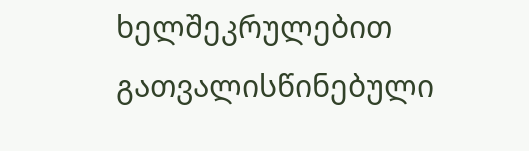ხელშეკრულებით გათვალისწინებული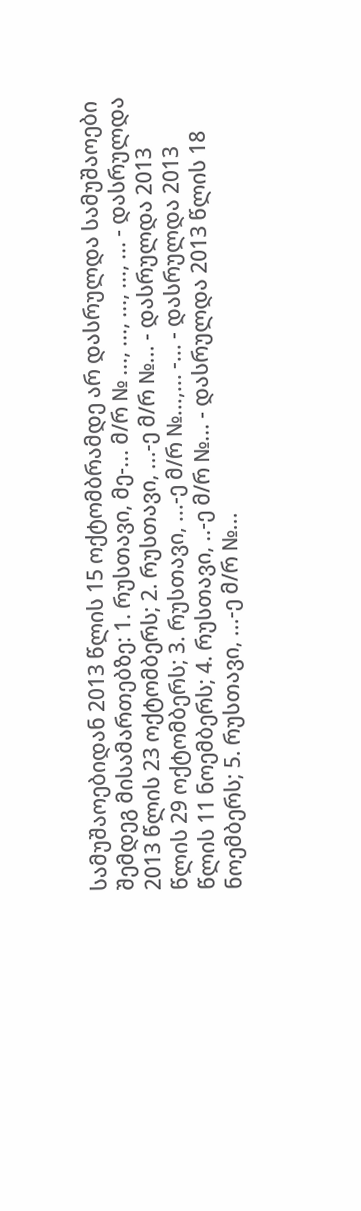სამუშაოებიდან 2013 წლის 15 ოქტომბრამდე არ დასრულდა სამუშაოები შემდეგ მისამართებზე: 1. რუსთავი, მე-... მ/რ № ..., ..., ..., ..., ... - დასრულდა 2013 წლის 23 ოქტომბერს; 2. რუსთავი, ...-ე მ/რ №... - დასრულდა 2013 წლის 29 ოქტომბერს; 3. რუსთავი, ...-ე მ/რ №...,... -... - დასრულდა 2013 წლის 11 ნოემბერს; 4. რუსთავი, ..-ე მ/რ №... - დასრულდა 2013 წლის 18 ნოემბერს; 5. რუსთავი, ...-ე მ/რ №...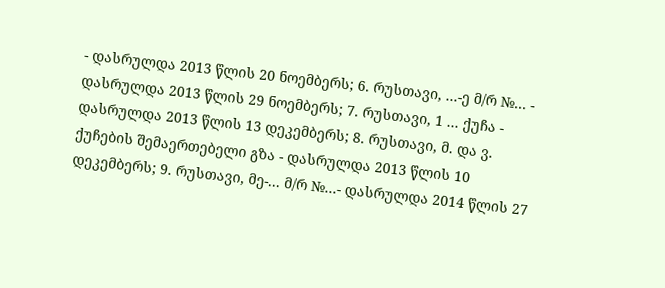- დასრულდა 2013 წლის 20 ნოემბერს; 6. რუსთავი, ...-ე მ/რ №... - დასრულდა 2013 წლის 29 ნოემბერს; 7. რუსთავი, 1 ... ქუჩა - დასრულდა 2013 წლის 13 დეკემბერს; 8. რუსთავი, მ. და ვ. ქუჩების შემაერთებელი გზა - დასრულდა 2013 წლის 10 დეკემბერს; 9. რუსთავი, მე-... მ/რ №...- დასრულდა 2014 წლის 27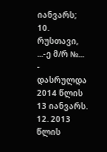იანვარს; 10. რუსთავი, ...-ე მ/რ №... - დასრულდა 2014 წლის 13 იანვარს.
12. 2013 წლის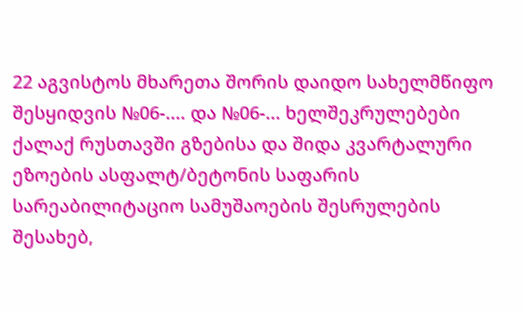22 აგვისტოს მხარეთა შორის დაიდო სახელმწიფო შესყიდვის №06-.... და №06-... ხელშეკრულებები ქალაქ რუსთავში გზებისა და შიდა კვარტალური ეზოების ასფალტ/ბეტონის საფარის სარეაბილიტაციო სამუშაოების შესრულების შესახებ,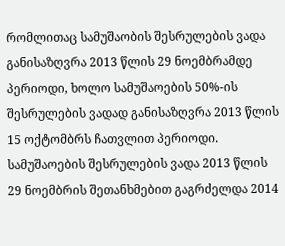რომლითაც სამუშაობის შესრულების ვადა განისაზღვრა 2013 წლის 29 ნოემბრამდე პერიოდი, ხოლო სამუშაოების 50%-ის შესრულების ვადად განისაზღვრა 2013 წლის 15 ოქტომბრს ჩათვლით პერიოდი. სამუშაოების შესრულების ვადა 2013 წლის 29 ნოემბრის შეთანხმებით გაგრძელდა 2014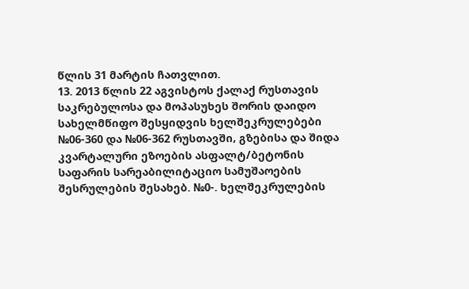წლის 31 მარტის ჩათვლით.
13. 2013 წლის 22 აგვისტოს ქალაქ რუსთავის საკრებულოსა და მოპასუხეს შორის დაიდო სახელმწიფო შესყიდვის ხელშეკრულებები №06-360 და №06-362 რუსთავში, გზებისა და შიდა კვარტალური ეზოების ასფალტ/ბეტონის საფარის სარეაბილიტაციო სამუშაოების შესრულების შესახებ. №0-. ხელშეკრულების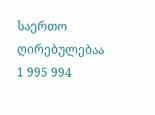საერთო ღირებულებაა 1 995 994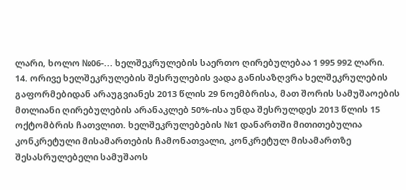ლარი, ხოლო №06-... ხელშეკრულების საერთო ღირებულებაა 1 995 992 ლარი.
14. ორივე ხელშეკრულების შესრულების ვადა განისაზღვრა ხელშეკრულების გაფორმებიდან არაუგვიანეს 2013 წლის 29 ნოემბრისა, მათ შორის სამუშაოების მთლიანი ღირებულების არანაკლებ 50%-ისა უნდა შესრულდეს 2013 წლის 15 ოქტომბრის ჩათვლით. ხელშეკრულებების №1 დანართში მითითებულია კონკრეტული მისამართების ჩამონათვალი, კონკრეტულ მისამართზე შესასრულებელი სამუშაოს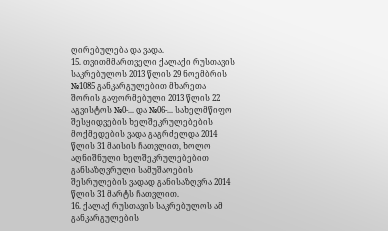ღირებულება და ვადა.
15. თვითმმართველი ქალაქი რუსთავის საკრებულოს 2013 წლის 29 ნოემბრის №1085 განკარგულებით მხარეთა შორის გაფორმებული 2013 წლის 22 აგვისტოს №0-... და №06-... სახელმწიფო შესყიდვების ხელშეკრულებების მოქმედების ვადა გაგრძელდა 2014 წლის 31 მაისის ჩათვლით, ხოლო აღნიშნული ხელშეკრულებებით განსაზღვრული სამუშაოების შესრულების ვადად განისაზღვრა 2014 წლის 31 მარტს ჩათვლით.
16. ქალაქ რუსთავის საკრებულოს ამ განკარგულების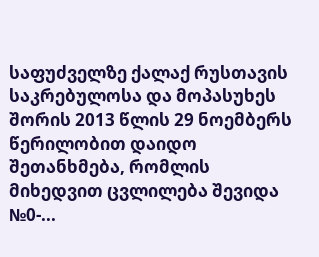საფუძველზე ქალაქ რუსთავის საკრებულოსა და მოპასუხეს შორის 2013 წლის 29 ნოემბერს წერილობით დაიდო შეთანხმება, რომლის მიხედვით ცვლილება შევიდა №0-...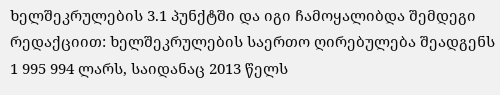ხელშეკრულების 3.1 პუნქტში და იგი ჩამოყალიბდა შემდეგი რედაქციით: ხელშეკრულების საერთო ღირებულება შეადგენს 1 995 994 ლარს, საიდანაც 2013 წელს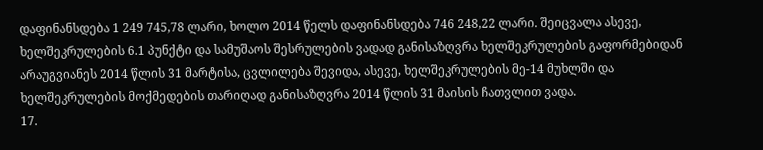დაფინანსდება 1 249 745,78 ლარი, ხოლო 2014 წელს დაფინანსდება 746 248,22 ლარი. შეიცვალა ასევე, ხელშეკრულების 6.1 პუნქტი და სამუშაოს შესრულების ვადად განისაზღვრა ხელშეკრულების გაფორმებიდან არაუგვიანეს 2014 წლის 31 მარტისა, ცვლილება შევიდა, ასევე, ხელშეკრულების მე-14 მუხლში და ხელშეკრულების მოქმედების თარიღად განისაზღვრა 2014 წლის 31 მაისის ჩათვლით ვადა.
17.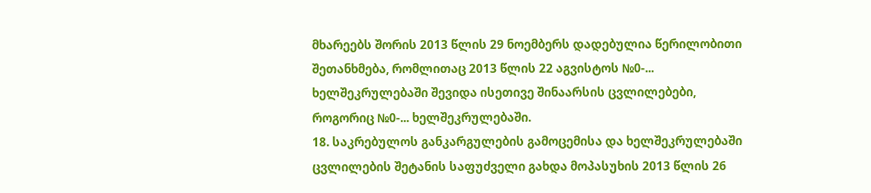მხარეებს შორის 2013 წლის 29 ნოემბერს დადებულია წერილობითი შეთანხმება, რომლითაც 2013 წლის 22 აგვისტოს №0-... ხელშეკრულებაში შევიდა ისეთივე შინაარსის ცვლილებები, როგორიც №0-... ხელშეკრულებაში.
18. საკრებულოს განკარგულების გამოცემისა და ხელშეკრულებაში ცვლილების შეტანის საფუძველი გახდა მოპასუხის 2013 წლის 26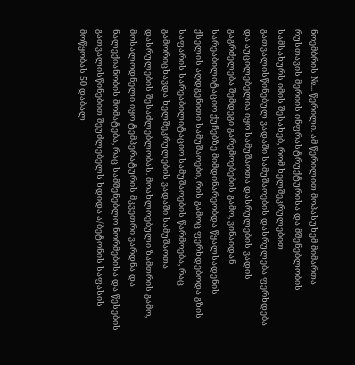ნოემბრის №... წერილი. ამ წერილით მოპასუხემ მიმართა რუსთავის მერიის ინფრასტრუქტურისა და მშენებლობის სამსახურს იმის შესახებ, რომ ხელშეკრულებით გათვალისწინებულ ვადაში სამუშაოების დასრულება ფერხდება და აუცილებელია იყო სამუშაოთა დასრულების ვადის გაგრძელება შემდეგი გარემოებების გამო, ვინაიდან სარეაბილიტაციო ქუჩებზე მიმდინარეობდა წყალსადენის ქსელის აღდგენითი სამუშაოები, რის გამოც ფერხდებოდა გზის საფარის სარეაბილიტაციო სამუშაოების წარმოება, რაც გამორიცხავდა ხელშეკრულების ვადაში სამუშაოთა დასრულების შესაძლებლობას. მოახლოებული ზამთრის გამო, მოსალოდნელი იყო ტემპერატურის მკვეთრი ვარდნა და ნალექიანობის მომატება, რაც სამშენებლო ნორმებისა და წესების გათვალისწინებით შეუძლებელს ხდიდა ა/ბეტონის საფასის მოწყობას 50 დაბალ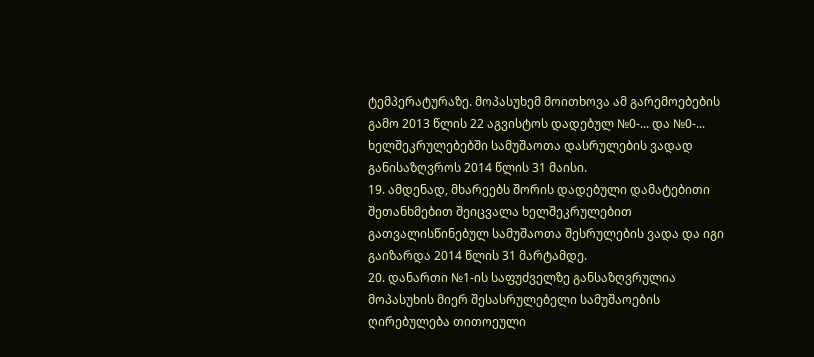ტემპერატურაზე. მოპასუხემ მოითხოვა ამ გარემოებების გამო 2013 წლის 22 აგვისტოს დადებულ №0-... და №0-... ხელშეკრულებებში სამუშაოთა დასრულების ვადად განისაზღვროს 2014 წლის 31 მაისი.
19. ამდენად, მხარეებს შორის დადებული დამატებითი შეთანხმებით შეიცვალა ხელშეკრულებით გათვალისწინებულ სამუშაოთა შესრულების ვადა და იგი გაიზარდა 2014 წლის 31 მარტამდე.
20. დანართი №1-ის საფუძველზე განსაზღვრულია მოპასუხის მიერ შესასრულებელი სამუშაოების ღირებულება თითოეული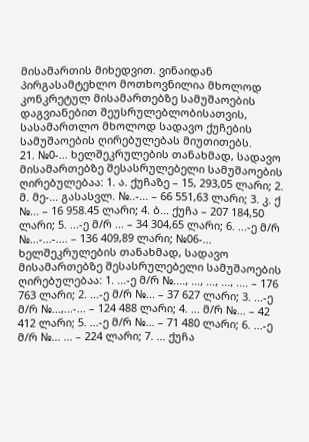მისამართის მიხედვით. ვინაიდან პირგასამტეხლო მოთხოვნილია მხოლოდ კონკრეტულ მისამართებზე სამუშაოების დაგვიანებით შეუსრულებლობისათვის, სასამართლო მხოლოდ სადავო ქუჩების სამუშაოების ღირებულებას მიუთითებს.
21. №0-... ხელშეკრულების თანახმად, სადავო მისამართებზე შესასრულებელი სამუშაოების ღირებულებაა: 1. ა. ქუჩაზე – 15, 293,05 ლარი; 2. მ. მე-... გასასვლ. №..-... – 66 551,63 ლარი; 3. კ. ქ №... – 16 958.45 ლარი; 4. ბ... ქუჩა – 207 184,50 ლარი; 5. ...-ე მ/რ ... – 34 304,65 ლარი; 6. ...-ე მ/რ №...-...-.... – 136 409,89 ლარი; №06-... ხელშეკრულების თანახმად, სადავო მისამართებზე შესასრულებელი სამუშაოების ღირებულებაა: 1. ...-ე მ/რ №...., ..., ..., ..., .... – 176 763 ლარი; 2. ...-ე მ/რ №... – 37 627 ლარი; 3. ...-ე მ/რ №...,...-... – 124 488 ლარი; 4. ... მ/რ №... – 42 412 ლარი; 5. ...-ე მ/რ №... – 71 480 ლარი; 6. ...-ე მ/რ №... ... – 224 ლარი; 7. ... ქუჩა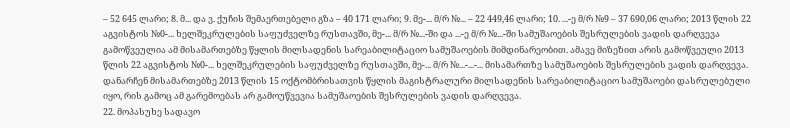– 52 645 ლარი; 8. მ... და ვ. ქუჩის შემაერთებელი გზა – 40 171 ლარი; 9. მე-... მ/რ №... – 22 449,46 ლარი; 10. ...-ე მ/რ №9 – 37 690,06 ლარი; 2013 წლის 22 აგვისტოს №0-... ხელშეკრულების საფუძველზე რუსთავში, მე-... მ/რ №...-ში და ...-ე მ/რ №...-ში სამუშაოების შესრულების ვადის დარღვევა გამოწვეულია ამ მისამართებზე წყლის მილსადენის სარეაბილიტაციო სამუშაოების მიმდინარეობით. ამავე მიზეზით არის გამოწვეული 2013 წლის 22 აგვისტოს №0-... ხელშეკრულების საფუძველზე რუსთავში, მე-... მ/რ №...-...-... მისამართზე სამუშაოების შესრულების ვადის დარღვევა. დანარჩენ მისამართებზე 2013 წლის 15 ოქტომბრისათვის წყლის მაგისტრალური მილსადენის სარეაბილიტაციო სამუშაოები დასრულებული იყო, რის გამოც ამ გარემოებას არ გამოუწვევია სამუშაოების შესრულების ვადის დარღვევა.
22. მოპასუხე სადავო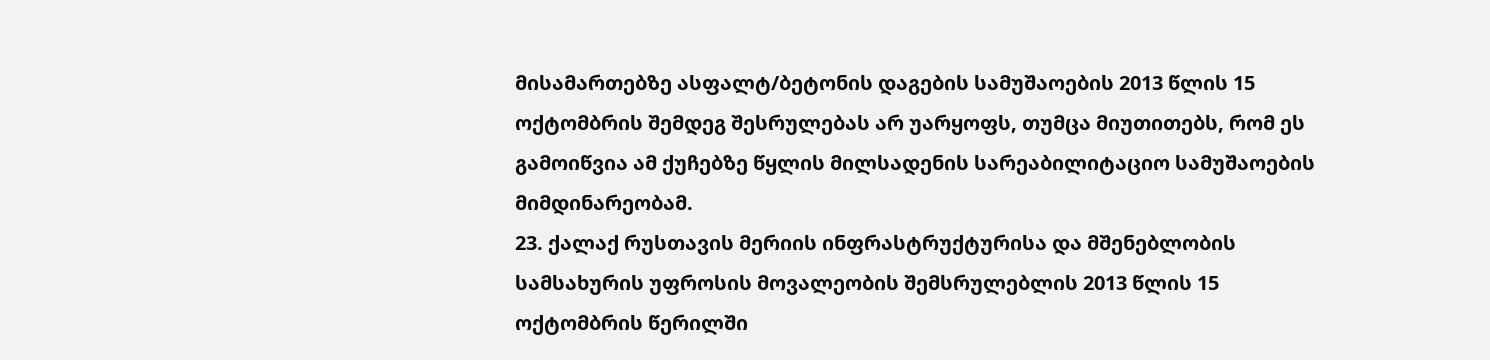მისამართებზე ასფალტ/ბეტონის დაგების სამუშაოების 2013 წლის 15 ოქტომბრის შემდეგ შესრულებას არ უარყოფს, თუმცა მიუთითებს, რომ ეს გამოიწვია ამ ქუჩებზე წყლის მილსადენის სარეაბილიტაციო სამუშაოების მიმდინარეობამ.
23. ქალაქ რუსთავის მერიის ინფრასტრუქტურისა და მშენებლობის სამსახურის უფროსის მოვალეობის შემსრულებლის 2013 წლის 15 ოქტომბრის წერილში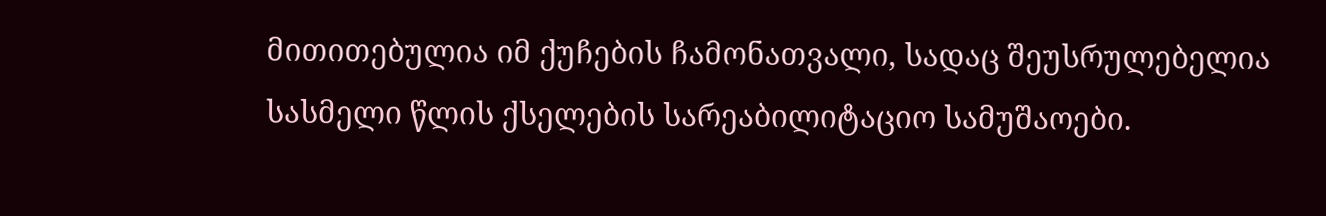მითითებულია იმ ქუჩების ჩამონათვალი, სადაც შეუსრულებელია სასმელი წლის ქსელების სარეაბილიტაციო სამუშაოები.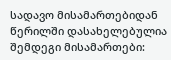სადავო მისამართებიდან წერილში დასახელებულია შემდეგი მისამართები: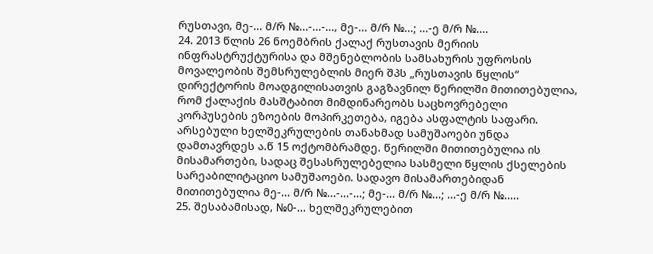რუსთავი, მე-... მ/რ №...-...-..., მე-... მ/რ №...; ...-ე მ/რ №....
24. 2013 წლის 26 ნოემბრის ქალაქ რუსთავის მერიის ინფრასტრუქტურისა და მშენებლობის სამსახურის უფროსის მოვალეობის შემსრულებლის მიერ შპს „რუსთავის წყლის“ დირექტორის მოადგილისათვის გაგზავნილ წერილში მითითებულია, რომ ქალაქის მასშტაბით მიმდინარეობს საცხოვრებელი კორპუსების ეზოების მოპირკეთება, იგება ასფალტის საფარი. არსებული ხელშეკრულების თანახმად სამუშაოები უნდა დამთავრდეს ა.წ 15 ოქტომბრამდე. წერილში მითითებულია ის მისამართები, სადაც შესასრულებელია სასმელი წყლის ქსელების სარეაბილიტაციო სამუშაოები. სადავო მისამართებიდან მითითებულია მე-... მ/რ №...-...-...; მე-... მ/რ №...; ...-ე მ/რ №.....
25. შესაბამისად, №0-... ხელშეკრულებით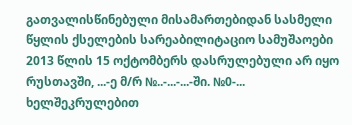გათვალისწინებული მისამართებიდან სასმელი წყლის ქსელების სარეაბილიტაციო სამუშაოები 2013 წლის 15 ოქტომბერს დასრულებული არ იყო რუსთავში, ...-ე მ/რ №..-...-...-ში. №0-... ხელშეკრულებით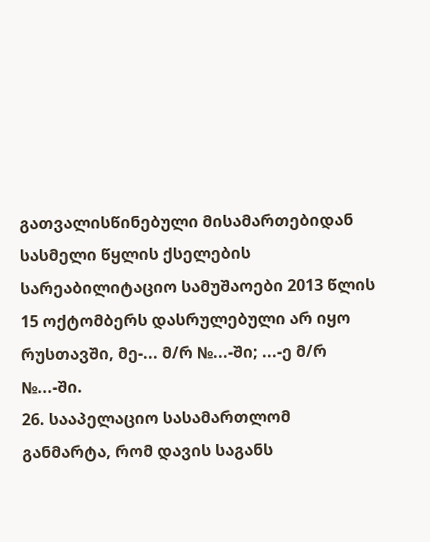გათვალისწინებული მისამართებიდან სასმელი წყლის ქსელების სარეაბილიტაციო სამუშაოები 2013 წლის 15 ოქტომბერს დასრულებული არ იყო რუსთავში, მე-... მ/რ №...-ში; ...-ე მ/რ №...-ში.
26. სააპელაციო სასამართლომ განმარტა, რომ დავის საგანს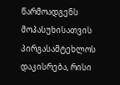წარმოადგენს მოპასუხისათვის პირგასამტეხლოს დაკისრება, რისი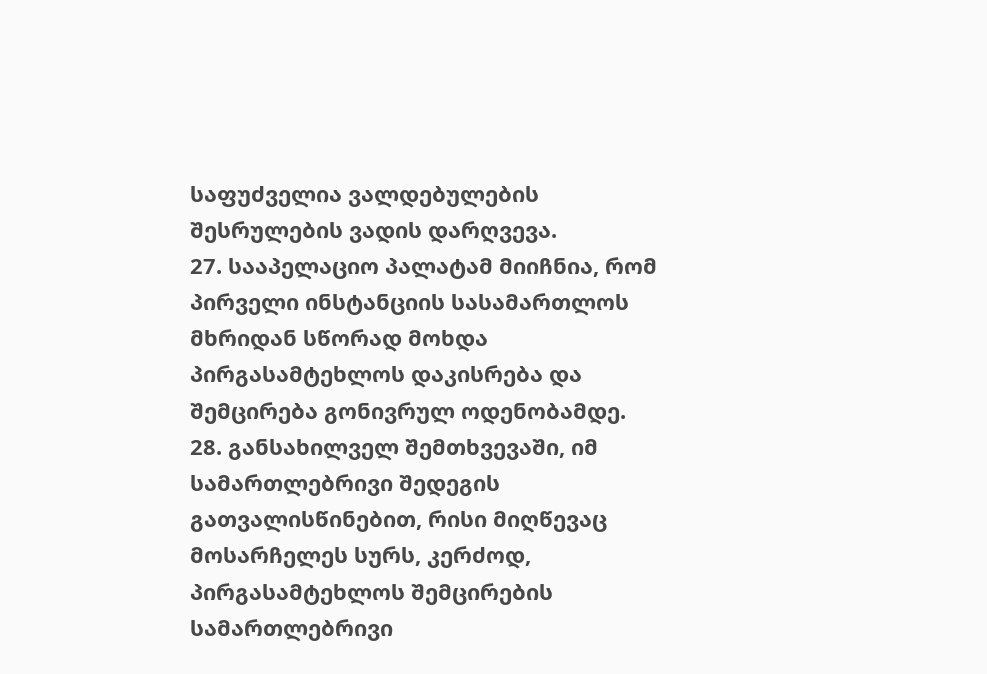საფუძველია ვალდებულების შესრულების ვადის დარღვევა.
27. სააპელაციო პალატამ მიიჩნია, რომ პირველი ინსტანციის სასამართლოს მხრიდან სწორად მოხდა პირგასამტეხლოს დაკისრება და შემცირება გონივრულ ოდენობამდე.
28. განსახილველ შემთხვევაში, იმ სამართლებრივი შედეგის გათვალისწინებით, რისი მიღწევაც მოსარჩელეს სურს, კერძოდ, პირგასამტეხლოს შემცირების სამართლებრივი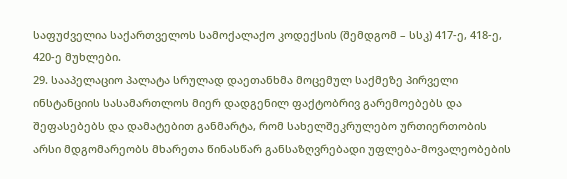საფუძველია საქართველოს სამოქალაქო კოდექსის (შემდგომ – სსკ) 417-ე, 418-ე, 420-ე მუხლები.
29. სააპელაციო პალატა სრულად დაეთანხმა მოცემულ საქმეზე პირველი ინსტანციის სასამართლოს მიერ დადგენილ ფაქტობრივ გარემოებებს და შეფასებებს და დამატებით განმარტა, რომ სახელშეკრულებო ურთიერთობის არსი მდგომარეობს მხარეთა წინასწარ განსაზღვრებადი უფლება-მოვალეობების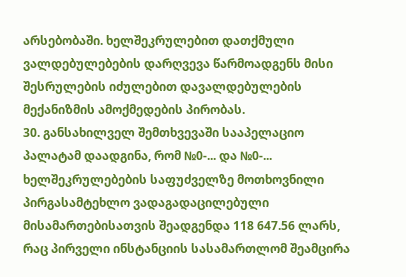არსებობაში. ხელშეკრულებით დათქმული ვალდებულებების დარღვევა წარმოადგენს მისი შესრულების იძულებით დავალდებულების მექანიზმის ამოქმედების პირობას.
30. განსახილველ შემთხვევაში სააპელაციო პალატამ დაადგინა, რომ №0-... და №0-... ხელშეკრულებების საფუძველზე მოთხოვნილი პირგასამტეხლო ვადაგადაცილებული მისამართებისათვის შეადგენდა 118 647.56 ლარს, რაც პირველი ინსტანციის სასამართლომ შეამცირა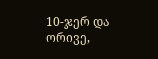10-ჯერ და ორივე,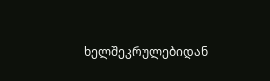ხელშეკრულებიდან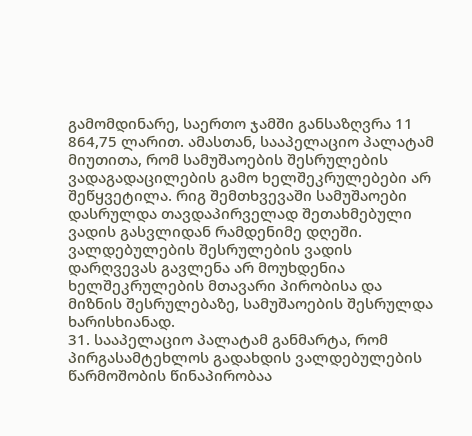გამომდინარე, საერთო ჯამში განსაზღვრა 11 864,75 ლარით. ამასთან, სააპელაციო პალატამ მიუთითა, რომ სამუშაოების შესრულების ვადაგადაცილების გამო ხელშეკრულებები არ შეწყვეტილა. რიგ შემთხვევაში სამუშაოები დასრულდა თავდაპირველად შეთახმებული ვადის გასვლიდან რამდენიმე დღეში. ვალდებულების შესრულების ვადის დარღვევას გავლენა არ მოუხდენია ხელშეკრულების მთავარი პირობისა და მიზნის შესრულებაზე, სამუშაოების შესრულდა ხარისხიანად.
31. სააპელაციო პალატამ განმარტა, რომ პირგასამტეხლოს გადახდის ვალდებულების წარმოშობის წინაპირობაა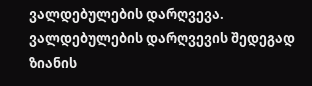ვალდებულების დარღვევა. ვალდებულების დარღვევის შედეგად ზიანის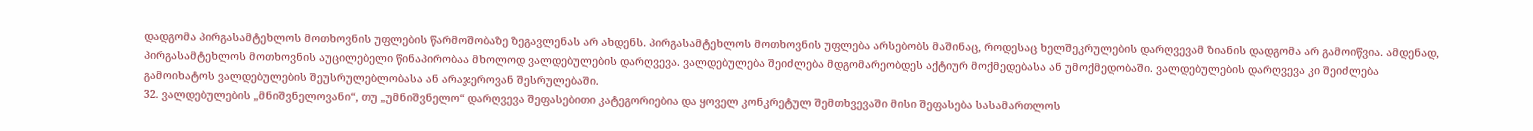დადგომა პირგასამტეხლოს მოთხოვნის უფლების წარმოშობაზე ზეგავლენას არ ახდენს. პირგასამტეხლოს მოთხოვნის უფლება არსებობს მაშინაც, როდესაც ხელშეკრულების დარღვევამ ზიანის დადგომა არ გამოიწვია. ამდენად, პირგასამტეხლოს მოთხოვნის აუცილებელი წინაპირობაა მხოლოდ ვალდებულების დარღვევა. ვალდებულება შეიძლება მდგომარეობდეს აქტიურ მოქმედებასა ან უმოქმედობაში. ვალდებულების დარღვევა კი შეიძლება გამოიხატოს ვალდებულების შეუსრულებლობასა ან არაჯეროვან შესრულებაში.
32. ვალდებულების „მნიშვნელოვანი“, თუ „უმნიშვნელო“ დარღვევა შეფასებითი კატეგორიებია და ყოველ კონკრეტულ შემთხვევაში მისი შეფასება სასამართლოს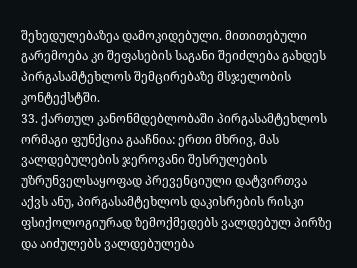შეხედულებაზეა დამოკიდებული. მითითებული გარემოება კი შეფასების საგანი შეიძლება გახდეს პირგასამტეხლოს შემცირებაზე მსჯელობის კონტექსტში.
33. ქართულ კანონმდებლობაში პირგასამტეხლოს ორმაგი ფუნქცია გააჩნია: ერთი მხრივ, მას ვალდებულების ჯეროვანი შესრულების უზრუნველსაყოფად პრევენციული დატვირთვა აქვს ანუ, პირგასამტეხლოს დაკისრების რისკი ფსიქოლოგიურად ზემოქმედებს ვალდებულ პირზე და აიძულებს ვალდებულება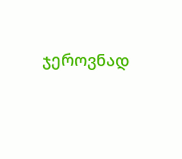ჯეროვნად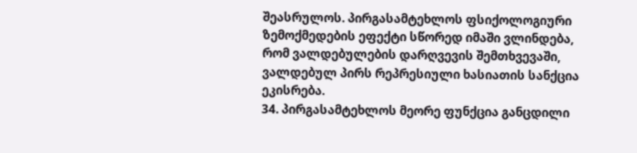შეასრულოს. პირგასამტეხლოს ფსიქოლოგიური ზემოქმედების ეფექტი სწორედ იმაში ვლინდება, რომ ვალდებულების დარღვევის შემთხვევაში, ვალდებულ პირს რეპრესიული ხასიათის სანქცია ეკისრება.
34. პირგასამტეხლოს მეორე ფუნქცია განცდილი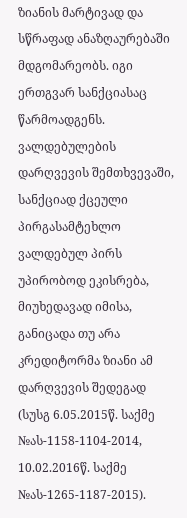ზიანის მარტივად და სწრაფად ანაზღაურებაში მდგომარეობს. იგი ერთგვარ სანქციასაც წარმოადგენს. ვალდებულების დარღვევის შემთხვევაში, სანქციად ქცეული პირგასამტეხლო ვალდებულ პირს უპირობოდ ეკისრება, მიუხედავად იმისა, განიცადა თუ არა კრედიტორმა ზიანი ამ დარღვევის შედეგად (სუსგ 6.05.2015წ. საქმე №ას-1158-1104-2014, 10.02.2016წ. საქმე №ას-1265-1187-2015).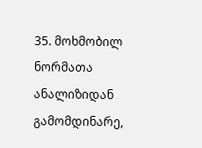35. მოხმობილ ნორმათა ანალიზიდან გამომდინარე,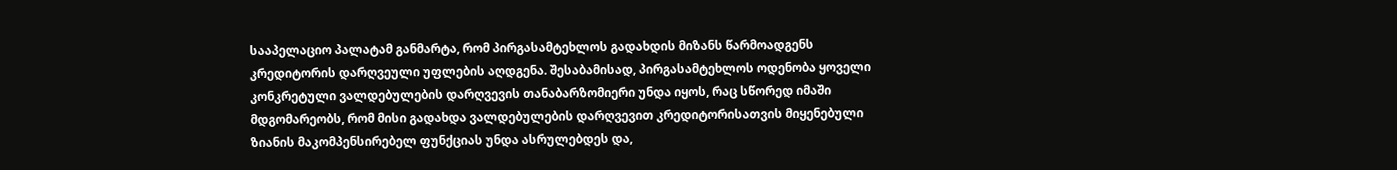სააპელაციო პალატამ განმარტა, რომ პირგასამტეხლოს გადახდის მიზანს წარმოადგენს კრედიტორის დარღვეული უფლების აღდგენა. შესაბამისად, პირგასამტეხლოს ოდენობა ყოველი კონკრეტული ვალდებულების დარღვევის თანაბარზომიერი უნდა იყოს, რაც სწორედ იმაში მდგომარეობს, რომ მისი გადახდა ვალდებულების დარღვევით კრედიტორისათვის მიყენებული ზიანის მაკომპენსირებელ ფუნქციას უნდა ასრულებდეს და,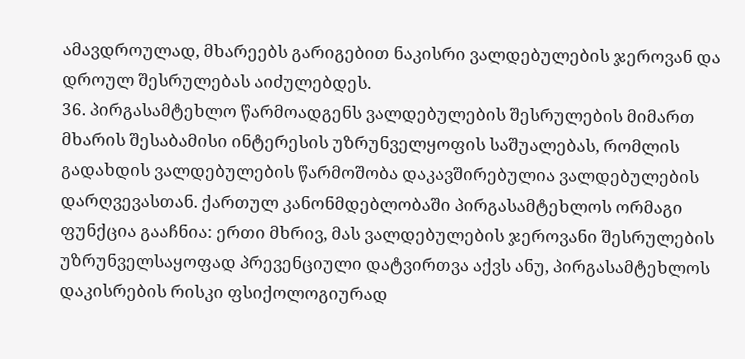ამავდროულად, მხარეებს გარიგებით ნაკისრი ვალდებულების ჯეროვან და დროულ შესრულებას აიძულებდეს.
36. პირგასამტეხლო წარმოადგენს ვალდებულების შესრულების მიმართ მხარის შესაბამისი ინტერესის უზრუნველყოფის საშუალებას, რომლის გადახდის ვალდებულების წარმოშობა დაკავშირებულია ვალდებულების დარღვევასთან. ქართულ კანონმდებლობაში პირგასამტეხლოს ორმაგი ფუნქცია გააჩნია: ერთი მხრივ, მას ვალდებულების ჯეროვანი შესრულების უზრუნველსაყოფად პრევენციული დატვირთვა აქვს ანუ, პირგასამტეხლოს დაკისრების რისკი ფსიქოლოგიურად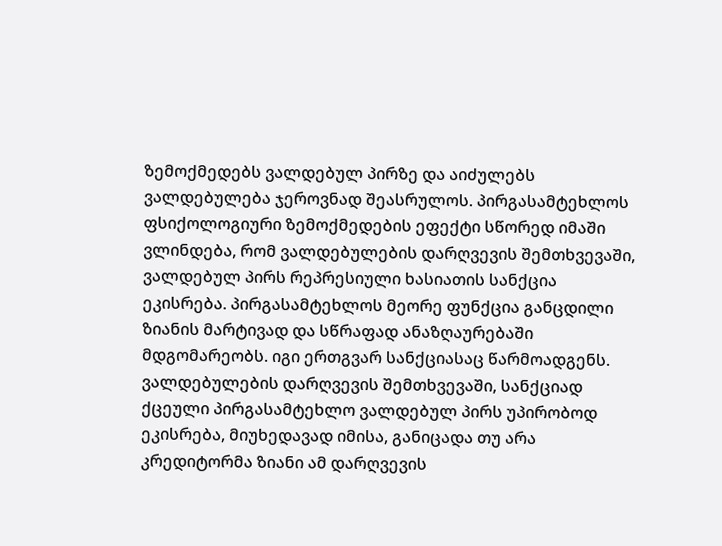ზემოქმედებს ვალდებულ პირზე და აიძულებს ვალდებულება ჯეროვნად შეასრულოს. პირგასამტეხლოს ფსიქოლოგიური ზემოქმედების ეფექტი სწორედ იმაში ვლინდება, რომ ვალდებულების დარღვევის შემთხვევაში, ვალდებულ პირს რეპრესიული ხასიათის სანქცია ეკისრება. პირგასამტეხლოს მეორე ფუნქცია განცდილი ზიანის მარტივად და სწრაფად ანაზღაურებაში მდგომარეობს. იგი ერთგვარ სანქციასაც წარმოადგენს. ვალდებულების დარღვევის შემთხვევაში, სანქციად ქცეული პირგასამტეხლო ვალდებულ პირს უპირობოდ ეკისრება, მიუხედავად იმისა, განიცადა თუ არა კრედიტორმა ზიანი ამ დარღვევის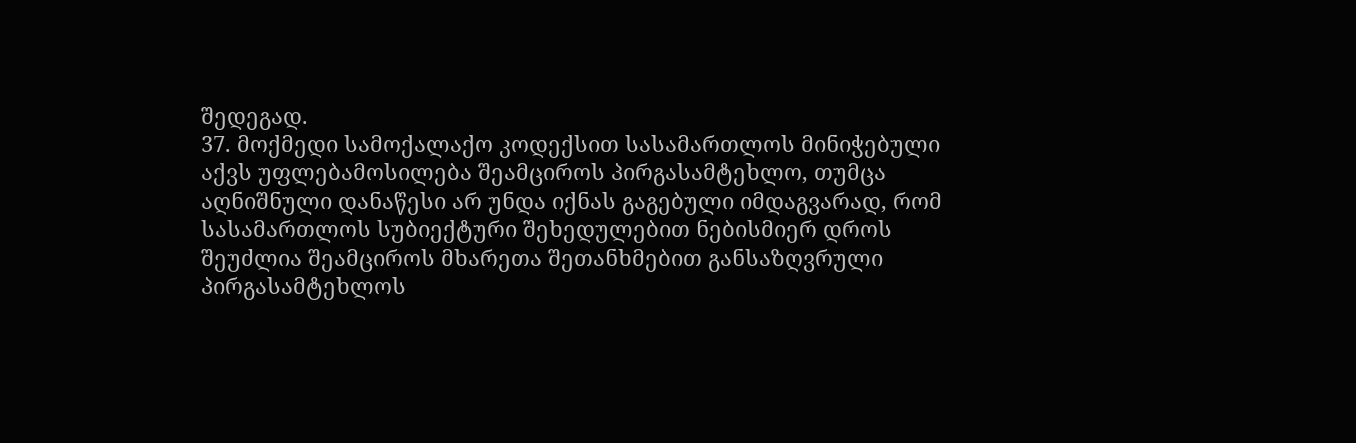შედეგად.
37. მოქმედი სამოქალაქო კოდექსით სასამართლოს მინიჭებული აქვს უფლებამოსილება შეამციროს პირგასამტეხლო, თუმცა აღნიშნული დანაწესი არ უნდა იქნას გაგებული იმდაგვარად, რომ სასამართლოს სუბიექტური შეხედულებით ნებისმიერ დროს შეუძლია შეამციროს მხარეთა შეთანხმებით განსაზღვრული პირგასამტეხლოს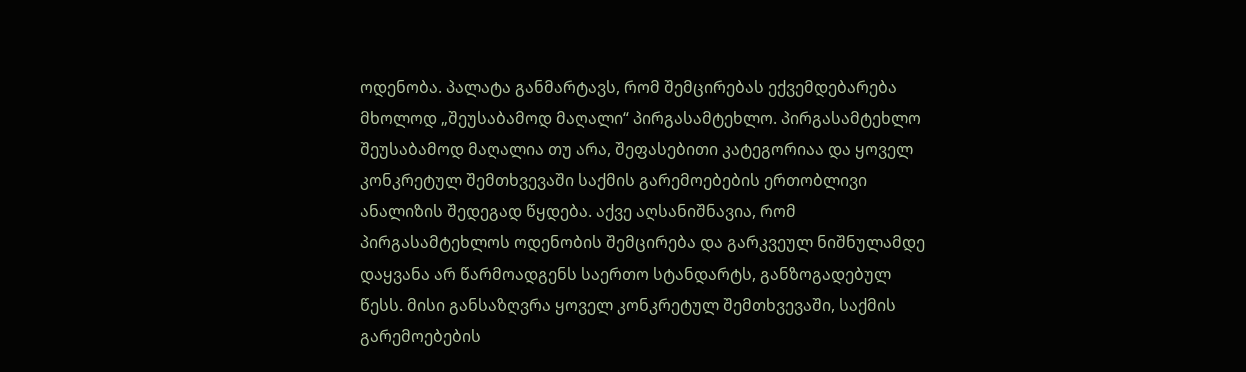ოდენობა. პალატა განმარტავს, რომ შემცირებას ექვემდებარება მხოლოდ „შეუსაბამოდ მაღალი“ პირგასამტეხლო. პირგასამტეხლო შეუსაბამოდ მაღალია თუ არა, შეფასებითი კატეგორიაა და ყოველ კონკრეტულ შემთხვევაში საქმის გარემოებების ერთობლივი ანალიზის შედეგად წყდება. აქვე აღსანიშნავია, რომ პირგასამტეხლოს ოდენობის შემცირება და გარკვეულ ნიშნულამდე დაყვანა არ წარმოადგენს საერთო სტანდარტს, განზოგადებულ წესს. მისი განსაზღვრა ყოველ კონკრეტულ შემთხვევაში, საქმის გარემოებების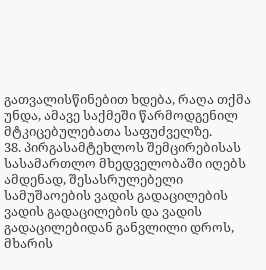გათვალისწინებით ხდება, რაღა თქმა უნდა, ამავე საქმეში წარმოდგენილ მტკიცებულებათა საფუძველზე.
38. პირგასამტეხლოს შემცირებისას სასამართლო მხედველობაში იღებს ამდენად, შესასრულებელი სამუშაოების ვადის გადაცილების ვადის გადაცილების და ვადის გადაცილებიდან განვლილი დროს, მხარის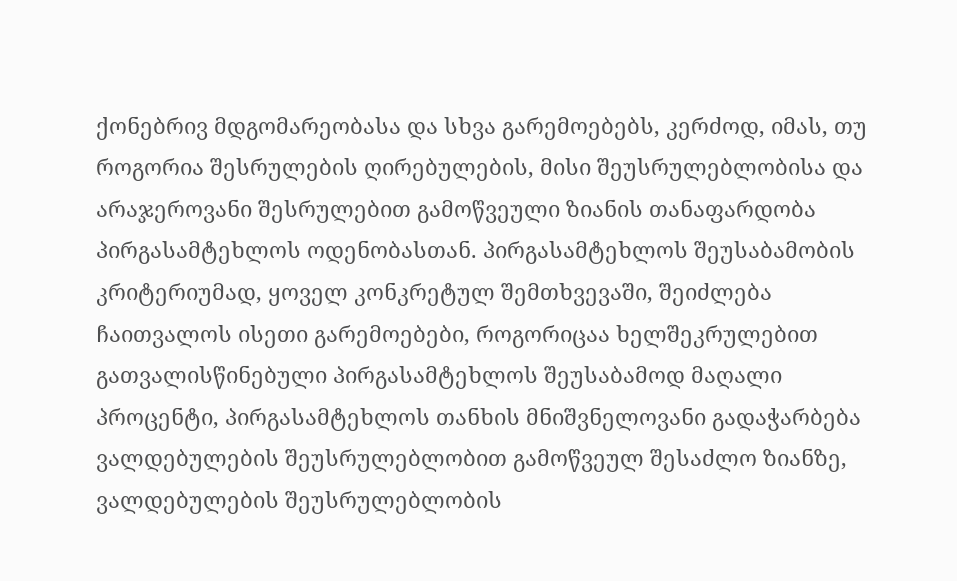ქონებრივ მდგომარეობასა და სხვა გარემოებებს, კერძოდ, იმას, თუ როგორია შესრულების ღირებულების, მისი შეუსრულებლობისა და არაჯეროვანი შესრულებით გამოწვეული ზიანის თანაფარდობა პირგასამტეხლოს ოდენობასთან. პირგასამტეხლოს შეუსაბამობის კრიტერიუმად, ყოველ კონკრეტულ შემთხვევაში, შეიძლება ჩაითვალოს ისეთი გარემოებები, როგორიცაა ხელშეკრულებით გათვალისწინებული პირგასამტეხლოს შეუსაბამოდ მაღალი პროცენტი, პირგასამტეხლოს თანხის მნიშვნელოვანი გადაჭარბება ვალდებულების შეუსრულებლობით გამოწვეულ შესაძლო ზიანზე, ვალდებულების შეუსრულებლობის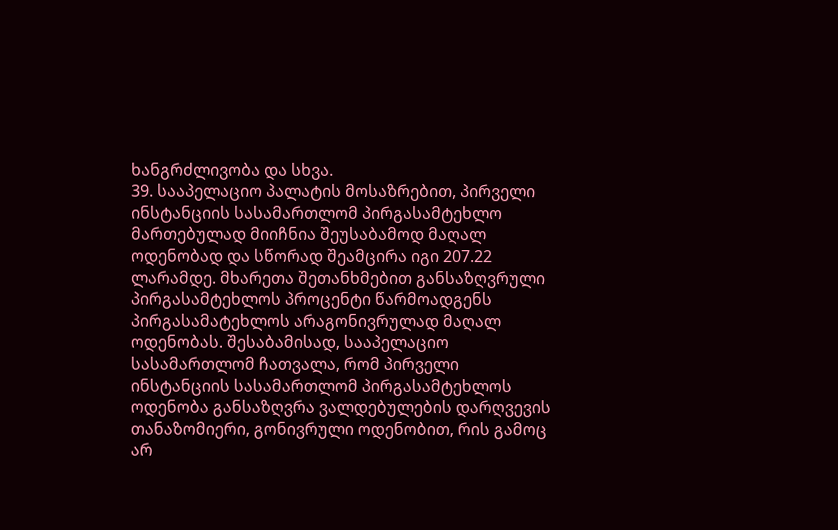ხანგრძლივობა და სხვა.
39. სააპელაციო პალატის მოსაზრებით, პირველი ინსტანციის სასამართლომ პირგასამტეხლო მართებულად მიიჩნია შეუსაბამოდ მაღალ ოდენობად და სწორად შეამცირა იგი 207.22 ლარამდე. მხარეთა შეთანხმებით განსაზღვრული პირგასამტეხლოს პროცენტი წარმოადგენს პირგასამატეხლოს არაგონივრულად მაღალ ოდენობას. შესაბამისად, სააპელაციო სასამართლომ ჩათვალა, რომ პირველი ინსტანციის სასამართლომ პირგასამტეხლოს ოდენობა განსაზღვრა ვალდებულების დარღვევის თანაზომიერი, გონივრული ოდენობით, რის გამოც არ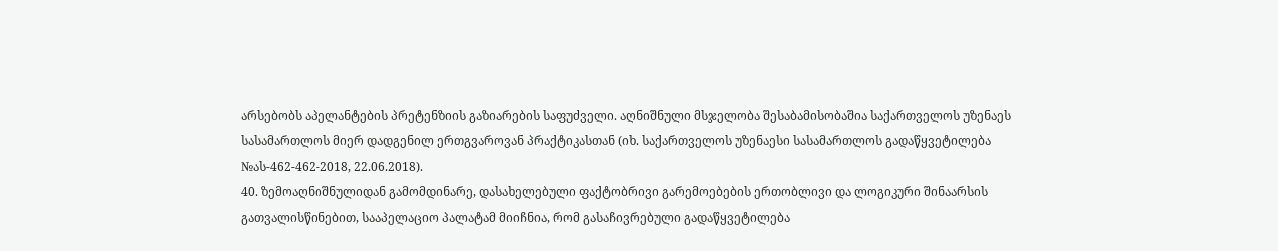არსებობს აპელანტების პრეტენზიის გაზიარების საფუძველი. აღნიშნული მსჯელობა შესაბამისობაშია საქართველოს უზენაეს სასამართლოს მიერ დადგენილ ერთგვაროვან პრაქტიკასთან (იხ. საქართველოს უზენაესი სასამართლოს გადაწყვეტილება №ას-462-462-2018, 22.06.2018).
40. ზემოაღნიშნულიდან გამომდინარე, დასახელებული ფაქტობრივი გარემოებების ერთობლივი და ლოგიკური შინაარსის გათვალისწინებით, სააპელაციო პალატამ მიიჩნია, რომ გასაჩივრებული გადაწყვეტილება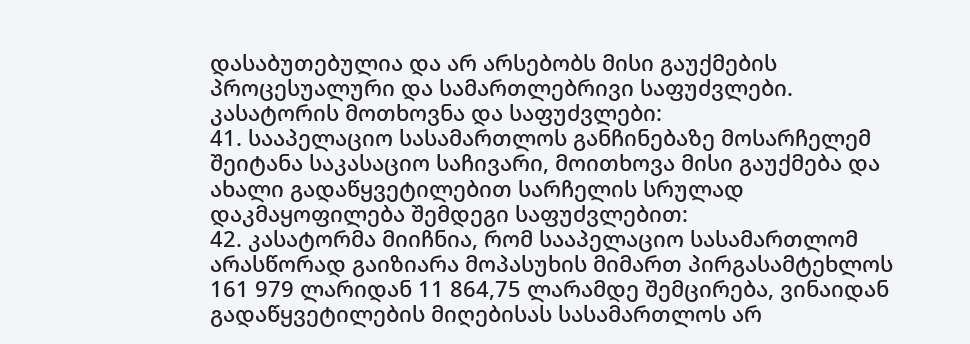დასაბუთებულია და არ არსებობს მისი გაუქმების პროცესუალური და სამართლებრივი საფუძვლები.
კასატორის მოთხოვნა და საფუძვლები:
41. სააპელაციო სასამართლოს განჩინებაზე მოსარჩელემ შეიტანა საკასაციო საჩივარი, მოითხოვა მისი გაუქმება და ახალი გადაწყვეტილებით სარჩელის სრულად დაკმაყოფილება შემდეგი საფუძვლებით:
42. კასატორმა მიიჩნია, რომ სააპელაციო სასამართლომ არასწორად გაიზიარა მოპასუხის მიმართ პირგასამტეხლოს 161 979 ლარიდან 11 864,75 ლარამდე შემცირება, ვინაიდან გადაწყვეტილების მიღებისას სასამართლოს არ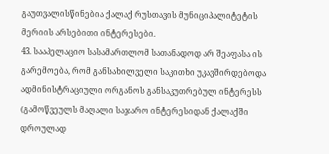გაუთვალისწინებია ქალაქ რუსთავის მუნიციპალიტეტის მერიის არსებითი ინტერესები.
43. სააპელაციო სასამართლომ სათანადოდ არ შეაფასა ის გარემოება, რომ განსახილველი საკითხი უკავშირდებოდა ადმინისტრაციული ორგანოს განსაკუთრებულ ინტერესს (გამოწვეულს მაღალი საჯარო ინტერესიდან ქალაქში დროულად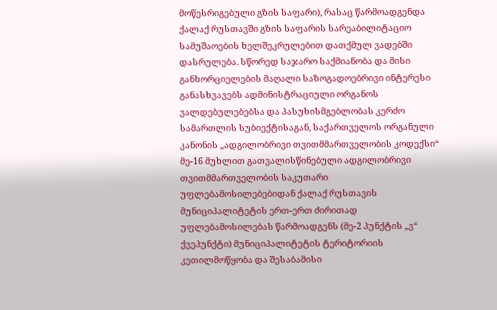მოწესრიგებული გზის საფარი), რასაც წარმოადგენდა ქალაქ რუსთავში გზის საფარის სარეაბილიტაციო სამუშაოების ხელშეკრულებით დათქმულ ვადებში დასრულება. სწორედ საჯარო საქმიანობა და მისი განხორციელების მაღალი საზოგადოებრივი ინტერესი განასხვავებს ადმინისტრაციული ორგანოს ვალდებულებებსა და პასუხისმგებლობას კერძო სამართლის სუბიექტისაგან, საქართველოს ორგანული კანონის „ადგილობრივი თვითმმართველობის კოდექსი“ მე-16 მუხლით გათვალისწინებული ადგილობრივი თვითმმართველობის საკუთარი უფლებამოსილებებიდან ქალაქ რუსთავის მუნიციპალიტეტის ერთ-ერთ ძირითად უფლებამოსილებას წარმოადგენს (მე-2 პუნქტის „ვ“ ქვეპუნქტი) მუნიციპალიტეტის ტერიტორიის კეთილმოწყობა და შესაბამისი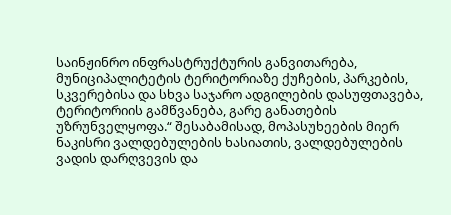საინჟინრო ინფრასტრუქტურის განვითარება, მუნიციპალიტეტის ტერიტორიაზე ქუჩების, პარკების, სკვერებისა და სხვა საჯარო ადგილების დასუფთავება, ტერიტორიის გამწვანება, გარე განათების უზრუნველყოფა.“ შესაბამისად, მოპასუხეების მიერ ნაკისრი ვალდებულების ხასიათის, ვალდებულების ვადის დარღვევის და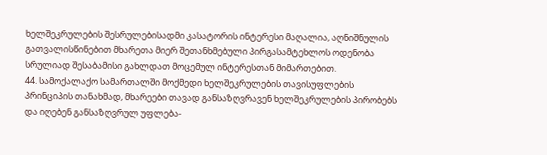ხელშეკრულების შესრულებისადმი კასატორის ინტერესი მაღალია, აღნიშნულის გათვალისწინებით მხარეთა მიერ შეთანხმებული პირგასამტეხლოს ოდენობა სრულიად შესაბამისი გახლდათ მოცემულ ინტერესთან მიმართებით.
44. სამოქალაქო სამართალში მოქმედი ხელშეკრულების თავისუფლების პრინციპის თანახმად, მხარეები თავად განსაზღვრავენ ხელშეკრულების პირობებს და იღებენ განსაზღვრულ უფლება-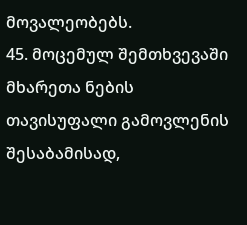მოვალეობებს.
45. მოცემულ შემთხვევაში მხარეთა ნების თავისუფალი გამოვლენის შესაბამისად,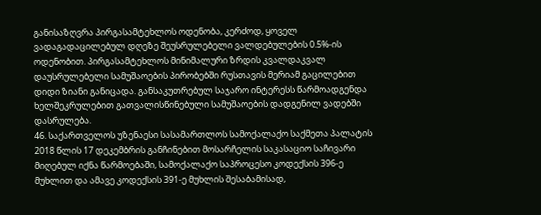განისაზღვრა პირგასამტეხლოს ოდენობა, კერძოდ, ყოველ ვადაგადაცილებულ დღეზე შეუსრულებელი ვალდებულების 0.5%-ის ოდენობით. პირგასამტეხლოს მინიმალური ზრდის კვალდაკვალ დაუსრულებელი სამუშაოების პირობებში რუსთავის მერიამ გაცილებით დიდი ზიანი განიცადა. განსაკუთრებულ საჯარო ინტერესს წარმოადგენდა ხელშეკრულებით გათვალისწინებული სამუშაოების დადგენილ ვადებში დასრულება.
46. საქართველოს უზენაესი სასამართლოს სამოქალაქო საქმეთა პალატის 2018 წლის 17 დეკემბრის განჩინებით მოსარჩელის საკასაციო საჩივარი მიღებულ იქნა წარმოებაში, სამოქალაქო საპროცესო კოდექსის 396-ე მუხლით და ამავე კოდექსის 391-ე მუხლის შესაბამისად,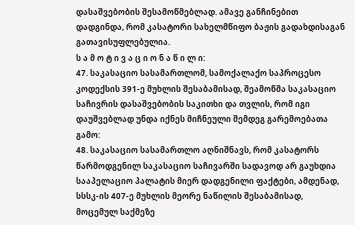დასაშვებობის შესამოწმებლად. ამავე განჩინებით დადგინდა, რომ კასატორი სახელმწიფო ბაჟის გადახდისაგან გათავისუფლებულია.
ს ა მ ო ტ ი ვ ა ც ი ო ნ ა წ ი ლ ი:
47. საკასაციო სასამართლომ, სამოქალაქო საპროცესო კოდექსის 391-ე მუხლის შესაბამისად, შეამოწმა საკასაციო საჩივრის დასაშვებობის საკითხი და თვლის, რომ იგი დაუშვებლად უნდა იქნეს მიჩნეული შემდეგ გარემოებათა გამო:
48. საკასაციო სასამართლო აღნიშნავს, რომ კასატორს წარმოდგენილ საკასაციო საჩივარში სადავოდ არ გაუხდია სააპელაციო პალატის მიერ დადგენილი ფაქტები, ამდენად, სსსკ-ის 407-ე მუხლის მეორე ნაწილის შესაბამისად, მოცემულ საქმეზე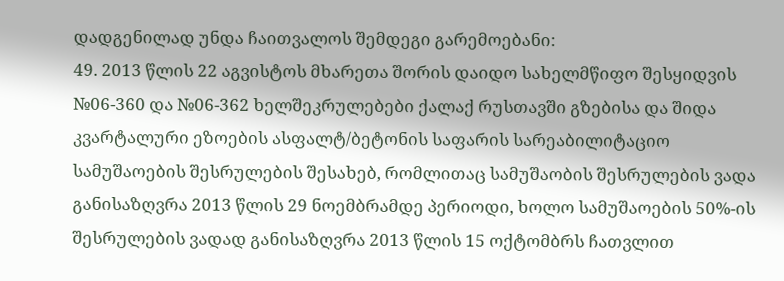დადგენილად უნდა ჩაითვალოს შემდეგი გარემოებანი:
49. 2013 წლის 22 აგვისტოს მხარეთა შორის დაიდო სახელმწიფო შესყიდვის №06-360 და №06-362 ხელშეკრულებები ქალაქ რუსთავში გზებისა და შიდა კვარტალური ეზოების ასფალტ/ბეტონის საფარის სარეაბილიტაციო სამუშაოების შესრულების შესახებ, რომლითაც სამუშაობის შესრულების ვადა განისაზღვრა 2013 წლის 29 ნოემბრამდე პერიოდი, ხოლო სამუშაოების 50%-ის შესრულების ვადად განისაზღვრა 2013 წლის 15 ოქტომბრს ჩათვლით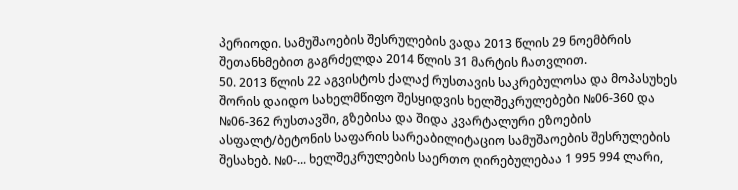პერიოდი. სამუშაოების შესრულების ვადა 2013 წლის 29 ნოემბრის შეთანხმებით გაგრძელდა 2014 წლის 31 მარტის ჩათვლით.
50. 2013 წლის 22 აგვისტოს ქალაქ რუსთავის საკრებულოსა და მოპასუხეს შორის დაიდო სახელმწიფო შესყიდვის ხელშეკრულებები №06-360 და №06-362 რუსთავში, გზებისა და შიდა კვარტალური ეზოების ასფალტ/ბეტონის საფარის სარეაბილიტაციო სამუშაოების შესრულების შესახებ. №0-... ხელშეკრულების საერთო ღირებულებაა 1 995 994 ლარი,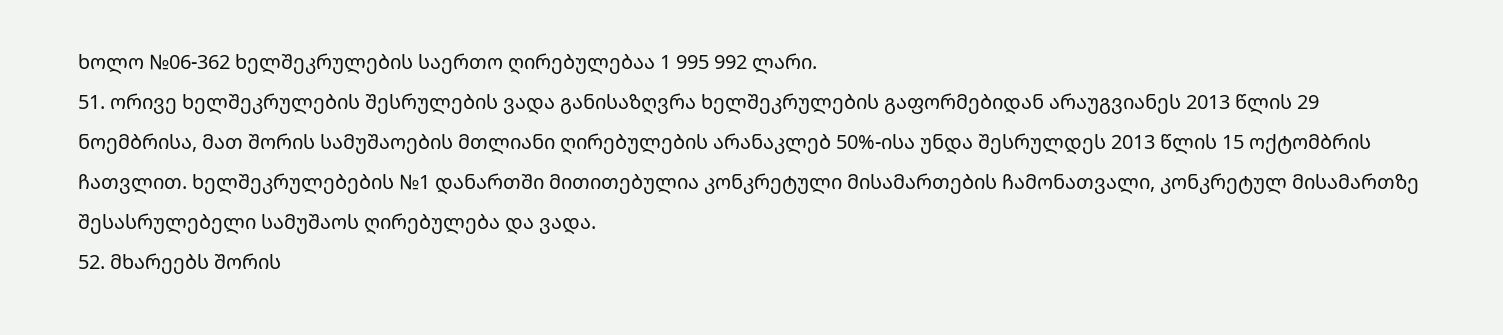ხოლო №06-362 ხელშეკრულების საერთო ღირებულებაა 1 995 992 ლარი.
51. ორივე ხელშეკრულების შესრულების ვადა განისაზღვრა ხელშეკრულების გაფორმებიდან არაუგვიანეს 2013 წლის 29 ნოემბრისა, მათ შორის სამუშაოების მთლიანი ღირებულების არანაკლებ 50%-ისა უნდა შესრულდეს 2013 წლის 15 ოქტომბრის ჩათვლით. ხელშეკრულებების №1 დანართში მითითებულია კონკრეტული მისამართების ჩამონათვალი, კონკრეტულ მისამართზე შესასრულებელი სამუშაოს ღირებულება და ვადა.
52. მხარეებს შორის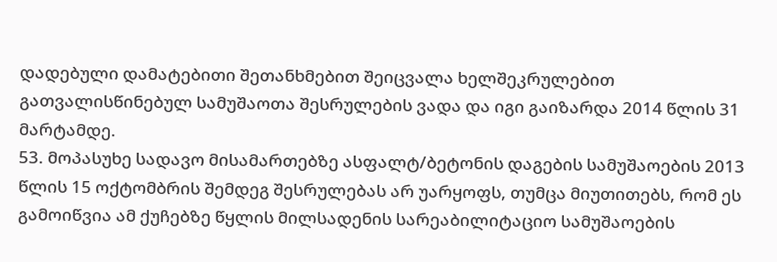დადებული დამატებითი შეთანხმებით შეიცვალა ხელშეკრულებით გათვალისწინებულ სამუშაოთა შესრულების ვადა და იგი გაიზარდა 2014 წლის 31 მარტამდე.
53. მოპასუხე სადავო მისამართებზე ასფალტ/ბეტონის დაგების სამუშაოების 2013 წლის 15 ოქტომბრის შემდეგ შესრულებას არ უარყოფს, თუმცა მიუთითებს, რომ ეს გამოიწვია ამ ქუჩებზე წყლის მილსადენის სარეაბილიტაციო სამუშაოების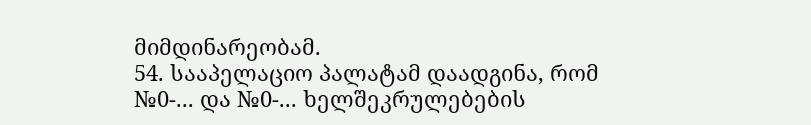მიმდინარეობამ.
54. სააპელაციო პალატამ დაადგინა, რომ №0-... და №0-... ხელშეკრულებების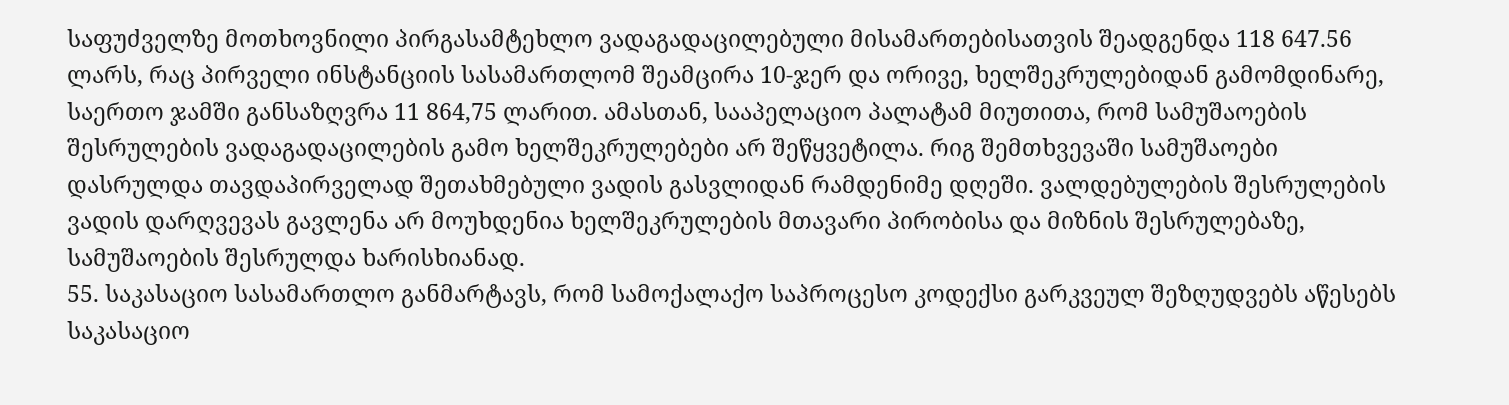საფუძველზე მოთხოვნილი პირგასამტეხლო ვადაგადაცილებული მისამართებისათვის შეადგენდა 118 647.56 ლარს, რაც პირველი ინსტანციის სასამართლომ შეამცირა 10-ჯერ და ორივე, ხელშეკრულებიდან გამომდინარე, საერთო ჯამში განსაზღვრა 11 864,75 ლარით. ამასთან, სააპელაციო პალატამ მიუთითა, რომ სამუშაოების შესრულების ვადაგადაცილების გამო ხელშეკრულებები არ შეწყვეტილა. რიგ შემთხვევაში სამუშაოები დასრულდა თავდაპირველად შეთახმებული ვადის გასვლიდან რამდენიმე დღეში. ვალდებულების შესრულების ვადის დარღვევას გავლენა არ მოუხდენია ხელშეკრულების მთავარი პირობისა და მიზნის შესრულებაზე, სამუშაოების შესრულდა ხარისხიანად.
55. საკასაციო სასამართლო განმარტავს, რომ სამოქალაქო საპროცესო კოდექსი გარკვეულ შეზღუდვებს აწესებს საკასაციო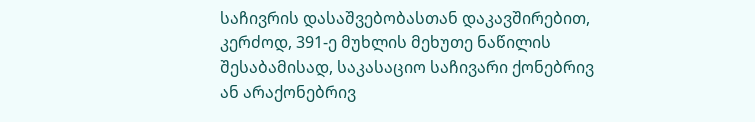საჩივრის დასაშვებობასთან დაკავშირებით, კერძოდ, 391-ე მუხლის მეხუთე ნაწილის შესაბამისად, საკასაციო საჩივარი ქონებრივ ან არაქონებრივ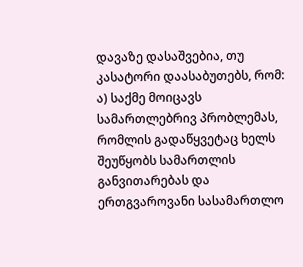დავაზე დასაშვებია, თუ კასატორი დაასაბუთებს, რომ: ა) საქმე მოიცავს სამართლებრივ პრობლემას, რომლის გადაწყვეტაც ხელს შეუწყობს სამართლის განვითარებას და ერთგვაროვანი სასამართლო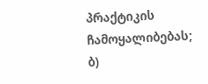პრაქტიკის ჩამოყალიბებას; ბ)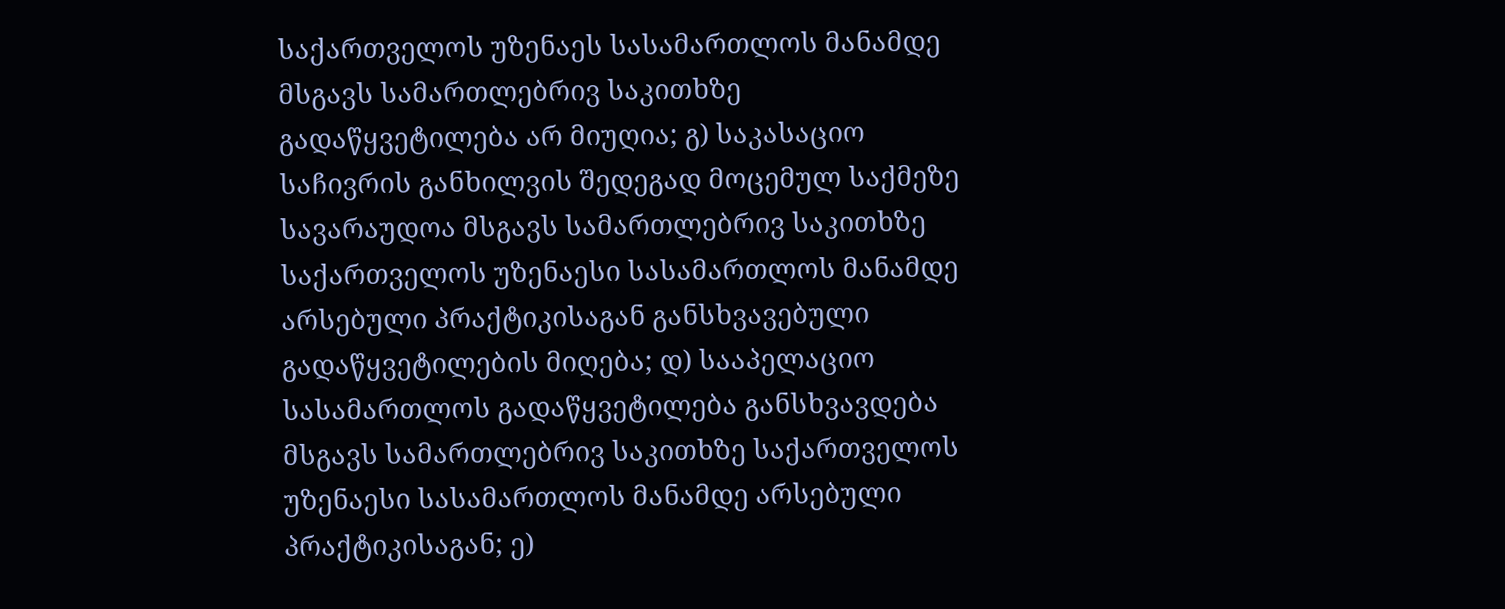საქართველოს უზენაეს სასამართლოს მანამდე მსგავს სამართლებრივ საკითხზე გადაწყვეტილება არ მიუღია; გ) საკასაციო საჩივრის განხილვის შედეგად მოცემულ საქმეზე სავარაუდოა მსგავს სამართლებრივ საკითხზე საქართველოს უზენაესი სასამართლოს მანამდე არსებული პრაქტიკისაგან განსხვავებული გადაწყვეტილების მიღება; დ) სააპელაციო სასამართლოს გადაწყვეტილება განსხვავდება მსგავს სამართლებრივ საკითხზე საქართველოს უზენაესი სასამართლოს მანამდე არსებული პრაქტიკისაგან; ე)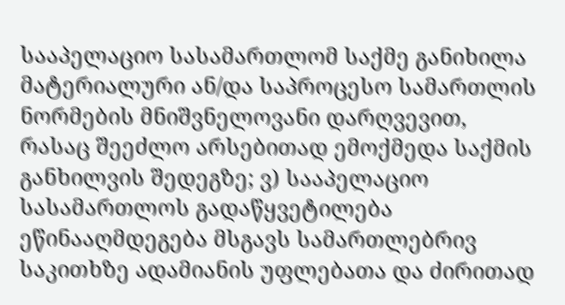სააპელაციო სასამართლომ საქმე განიხილა მატერიალური ან/და საპროცესო სამართლის ნორმების მნიშვნელოვანი დარღვევით, რასაც შეეძლო არსებითად ემოქმედა საქმის განხილვის შედეგზე; ვ) სააპელაციო სასამართლოს გადაწყვეტილება ეწინააღმდეგება მსგავს სამართლებრივ საკითხზე ადამიანის უფლებათა და ძირითად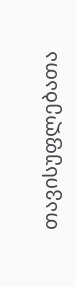თავისუფლებათა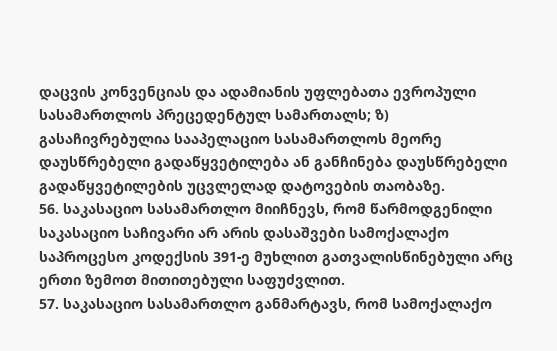დაცვის კონვენციას და ადამიანის უფლებათა ევროპული სასამართლოს პრეცედენტულ სამართალს; ზ) გასაჩივრებულია სააპელაციო სასამართლოს მეორე დაუსწრებელი გადაწყვეტილება ან განჩინება დაუსწრებელი გადაწყვეტილების უცვლელად დატოვების თაობაზე.
56. საკასაციო სასამართლო მიიჩნევს, რომ წარმოდგენილი საკასაციო საჩივარი არ არის დასაშვები სამოქალაქო საპროცესო კოდექსის 391-ე მუხლით გათვალისწინებული არც ერთი ზემოთ მითითებული საფუძვლით.
57. საკასაციო სასამართლო განმარტავს, რომ სამოქალაქო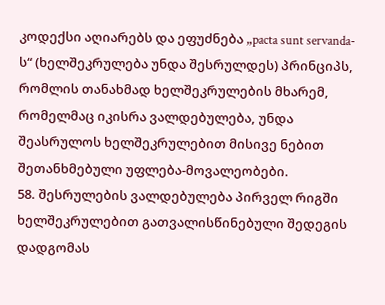კოდექსი აღიარებს და ეფუძნება „pacta sunt servanda-ს“ (ხელშეკრულება უნდა შესრულდეს) პრინციპს, რომლის თანახმად ხელშეკრულების მხარემ, რომელმაც იკისრა ვალდებულება, უნდა შეასრულოს ხელშეკრულებით მისივე ნებით შეთანხმებული უფლება-მოვალეობები.
58. შესრულების ვალდებულება პირველ რიგში ხელშეკრულებით გათვალისწინებული შედეგის დადგომას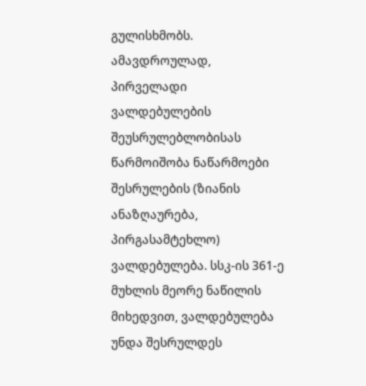გულისხმობს. ამავდროულად, პირველადი ვალდებულების შეუსრულებლობისას წარმოიშობა ნაწარმოები შესრულების (ზიანის ანაზღაურება, პირგასამტეხლო) ვალდებულება. სსკ-ის 361-ე მუხლის მეორე ნაწილის მიხედვით, ვალდებულება უნდა შესრულდეს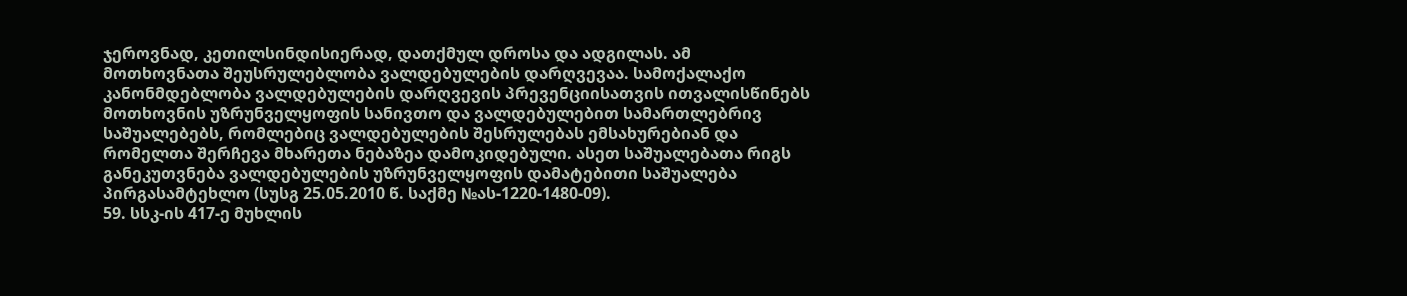ჯეროვნად, კეთილსინდისიერად, დათქმულ დროსა და ადგილას. ამ მოთხოვნათა შეუსრულებლობა ვალდებულების დარღვევაა. სამოქალაქო კანონმდებლობა ვალდებულების დარღვევის პრევენციისათვის ითვალისწინებს მოთხოვნის უზრუნველყოფის სანივთო და ვალდებულებით სამართლებრივ საშუალებებს, რომლებიც ვალდებულების შესრულებას ემსახურებიან და რომელთა შერჩევა მხარეთა ნებაზეა დამოკიდებული. ასეთ საშუალებათა რიგს განეკუთვნება ვალდებულების უზრუნველყოფის დამატებითი საშუალება პირგასამტეხლო (სუსგ 25.05.2010 წ. საქმე №ას-1220-1480-09).
59. სსკ-ის 417-ე მუხლის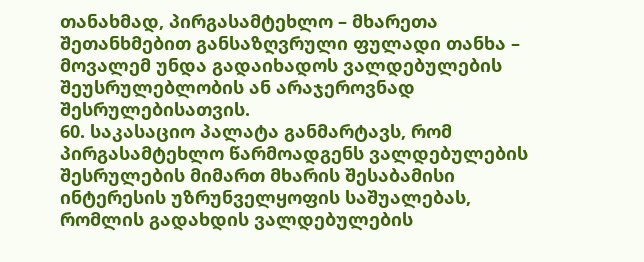თანახმად, პირგასამტეხლო – მხარეთა შეთანხმებით განსაზღვრული ფულადი თანხა – მოვალემ უნდა გადაიხადოს ვალდებულების შეუსრულებლობის ან არაჯეროვნად შესრულებისათვის.
60. საკასაციო პალატა განმარტავს, რომ პირგასამტეხლო წარმოადგენს ვალდებულების შესრულების მიმართ მხარის შესაბამისი ინტერესის უზრუნველყოფის საშუალებას, რომლის გადახდის ვალდებულების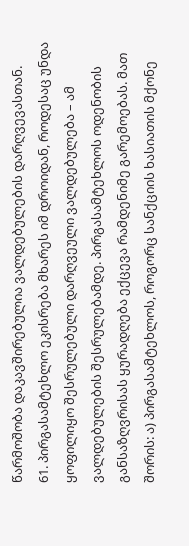წარმოშობა დაკავშირებულია ვალდებულების დარღვევასთან.
61. პირგასამტეხლო ეკისრება მხარეს იმ დროიდან, როდესაც უნდა ყოფილიყო შესრულებული დარღვეული ვალდებულება – ამ ვალდებულების შესრულებამდე. პირგასამტეხლოს ოდენობის განსაზღვრისას ყურადღება ექცევა რამდენიმე გარემოებას. მათ შორის: ა) პირგასამტეხლოს, როგორც სანქციის ხასიათის მქონე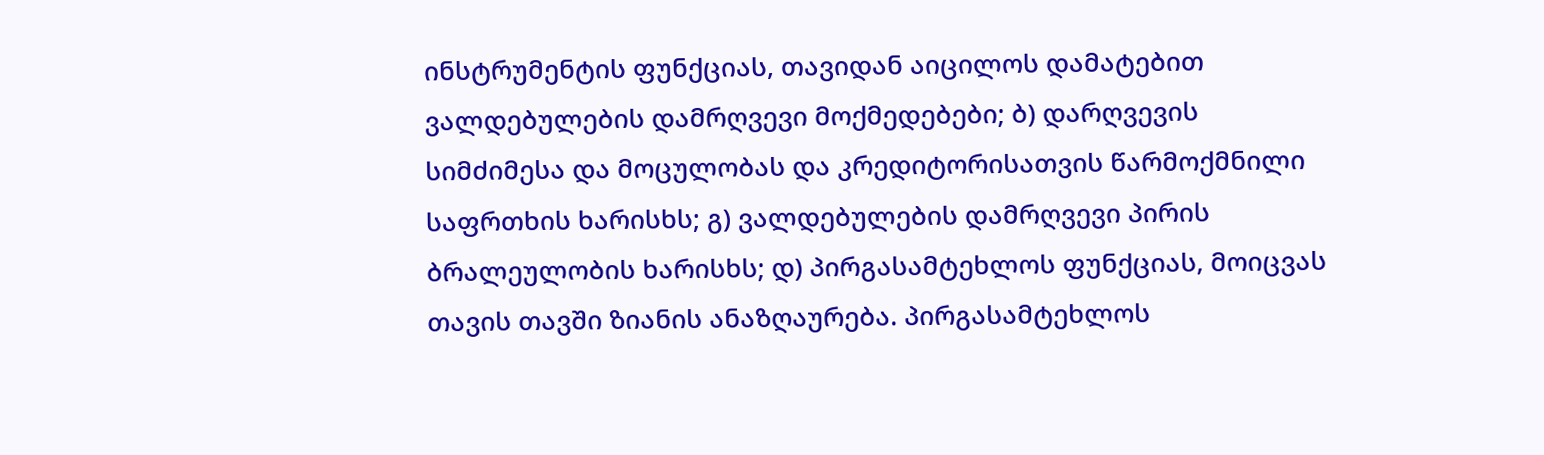ინსტრუმენტის ფუნქციას, თავიდან აიცილოს დამატებით ვალდებულების დამრღვევი მოქმედებები; ბ) დარღვევის სიმძიმესა და მოცულობას და კრედიტორისათვის წარმოქმნილი საფრთხის ხარისხს; გ) ვალდებულების დამრღვევი პირის ბრალეულობის ხარისხს; დ) პირგასამტეხლოს ფუნქციას, მოიცვას თავის თავში ზიანის ანაზღაურება. პირგასამტეხლოს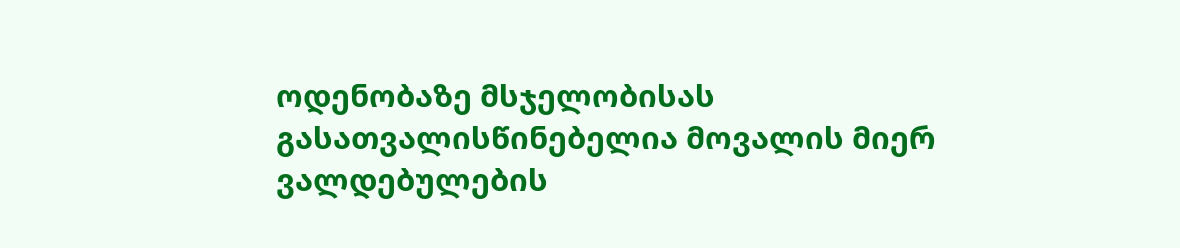ოდენობაზე მსჯელობისას გასათვალისწინებელია მოვალის მიერ ვალდებულების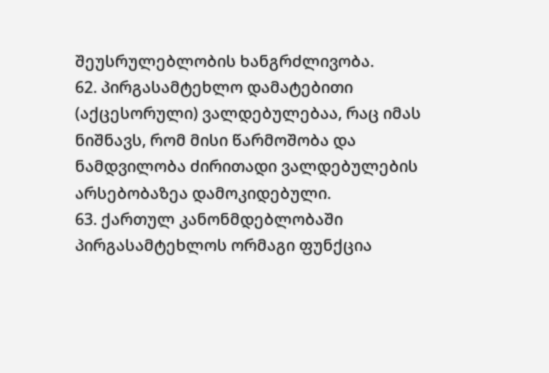შეუსრულებლობის ხანგრძლივობა.
62. პირგასამტეხლო დამატებითი (აქცესორული) ვალდებულებაა, რაც იმას ნიშნავს, რომ მისი წარმოშობა და ნამდვილობა ძირითადი ვალდებულების არსებობაზეა დამოკიდებული.
63. ქართულ კანონმდებლობაში პირგასამტეხლოს ორმაგი ფუნქცია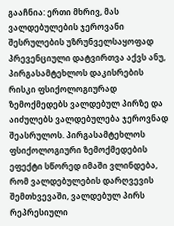გააჩნია: ერთი მხრივ, მას ვალდებულების ჯეროვანი შესრულების უზრუნველსაყოფად პრევენციული დატვირთვა აქვს ანუ, პირგასამტეხლოს დაკისრების რისკი ფსიქოლოგიურად ზემოქმედებს ვალდებულ პირზე და აიძულებს ვალდებულება ჯეროვნად შეასრულოს. პირგასამტეხლოს ფსიქოლოგიური ზემოქმედების ეფექტი სწორედ იმაში ვლინდება, რომ ვალდებულების დარღვევის შემთხვევაში, ვალდებულ პირს რეპრესიული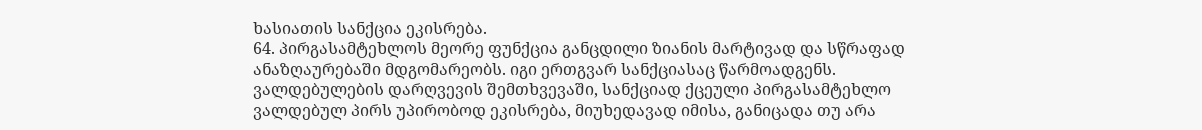ხასიათის სანქცია ეკისრება.
64. პირგასამტეხლოს მეორე ფუნქცია განცდილი ზიანის მარტივად და სწრაფად ანაზღაურებაში მდგომარეობს. იგი ერთგვარ სანქციასაც წარმოადგენს. ვალდებულების დარღვევის შემთხვევაში, სანქციად ქცეული პირგასამტეხლო ვალდებულ პირს უპირობოდ ეკისრება, მიუხედავად იმისა, განიცადა თუ არა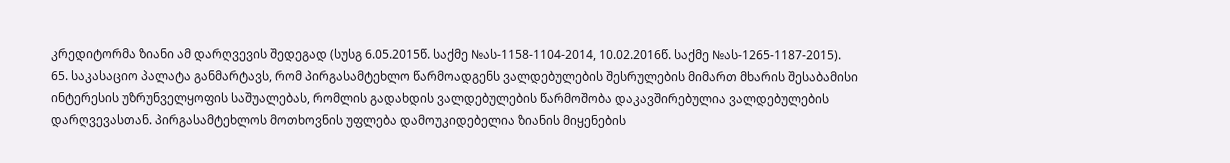კრედიტორმა ზიანი ამ დარღვევის შედეგად (სუსგ 6.05.2015წ. საქმე №ას-1158-1104-2014, 10.02.2016წ. საქმე №ას-1265-1187-2015).
65. საკასაციო პალატა განმარტავს, რომ პირგასამტეხლო წარმოადგენს ვალდებულების შესრულების მიმართ მხარის შესაბამისი ინტერესის უზრუნველყოფის საშუალებას, რომლის გადახდის ვალდებულების წარმოშობა დაკავშირებულია ვალდებულების დარღვევასთან. პირგასამტეხლოს მოთხოვნის უფლება დამოუკიდებელია ზიანის მიყენების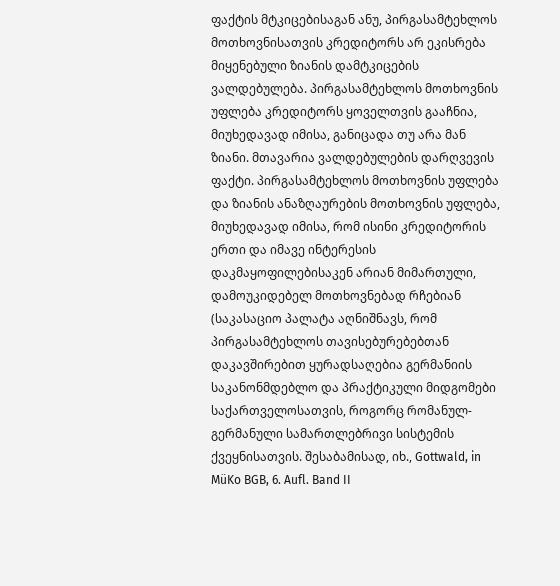ფაქტის მტკიცებისაგან ანუ, პირგასამტეხლოს მოთხოვნისათვის კრედიტორს არ ეკისრება მიყენებული ზიანის დამტკიცების ვალდებულება. პირგასამტეხლოს მოთხოვნის უფლება კრედიტორს ყოველთვის გააჩნია, მიუხედავად იმისა, განიცადა თუ არა მან ზიანი. მთავარია ვალდებულების დარღვევის ფაქტი. პირგასამტეხლოს მოთხოვნის უფლება და ზიანის ანაზღაურების მოთხოვნის უფლება, მიუხედავად იმისა, რომ ისინი კრედიტორის ერთი და იმავე ინტერესის დაკმაყოფილებისაკენ არიან მიმართული, დამოუკიდებელ მოთხოვნებად რჩებიან (საკასაციო პალატა აღნიშნავს, რომ პირგასამტეხლოს თავისებურებებთან დაკავშირებით ყურადსაღებია გერმანიის საკანონმდებლო და პრაქტიკული მიდგომები საქართველოსათვის, როგორც რომანულ-გერმანული სამართლებრივი სისტემის ქვეყნისათვის. შესაბამისად, იხ., Gottwald, in MüKo BGB, 6. Aufl. Band II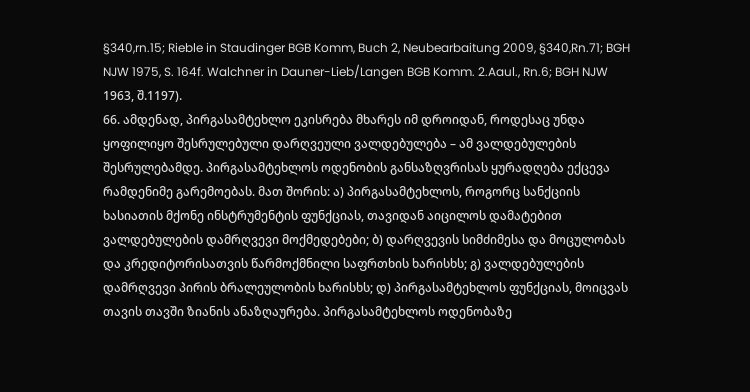§340,rn.15; Rieble in Staudinger BGB Komm, Buch 2, Neubearbaitung 2009, §340,Rn.71; BGH NJW 1975, S. 164f. Walchner in Dauner-Lieb/Langen BGB Komm. 2.Aaul., Rn.6; BGH NJW 1963, შ.1197).
66. ამდენად, პირგასამტეხლო ეკისრება მხარეს იმ დროიდან, როდესაც უნდა ყოფილიყო შესრულებული დარღვეული ვალდებულება – ამ ვალდებულების შესრულებამდე. პირგასამტეხლოს ოდენობის განსაზღვრისას ყურადღება ექცევა რამდენიმე გარემოებას. მათ შორის: ა) პირგასამტეხლოს, როგორც სანქციის ხასიათის მქონე ინსტრუმენტის ფუნქციას, თავიდან აიცილოს დამატებით ვალდებულების დამრღვევი მოქმედებები; ბ) დარღვევის სიმძიმესა და მოცულობას და კრედიტორისათვის წარმოქმნილი საფრთხის ხარისხს; გ) ვალდებულების დამრღვევი პირის ბრალეულობის ხარისხს; დ) პირგასამტეხლოს ფუნქციას, მოიცვას თავის თავში ზიანის ანაზღაურება. პირგასამტეხლოს ოდენობაზე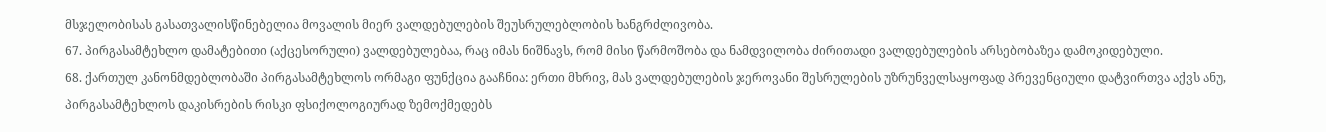მსჯელობისას გასათვალისწინებელია მოვალის მიერ ვალდებულების შეუსრულებლობის ხანგრძლივობა.
67. პირგასამტეხლო დამატებითი (აქცესორული) ვალდებულებაა, რაც იმას ნიშნავს, რომ მისი წარმოშობა და ნამდვილობა ძირითადი ვალდებულების არსებობაზეა დამოკიდებული.
68. ქართულ კანონმდებლობაში პირგასამტეხლოს ორმაგი ფუნქცია გააჩნია: ერთი მხრივ, მას ვალდებულების ჯეროვანი შესრულების უზრუნველსაყოფად პრევენციული დატვირთვა აქვს ანუ, პირგასამტეხლოს დაკისრების რისკი ფსიქოლოგიურად ზემოქმედებს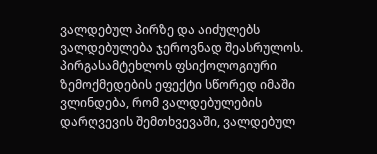ვალდებულ პირზე და აიძულებს ვალდებულება ჯეროვნად შეასრულოს. პირგასამტეხლოს ფსიქოლოგიური ზემოქმედების ეფექტი სწორედ იმაში ვლინდება, რომ ვალდებულების დარღვევის შემთხვევაში, ვალდებულ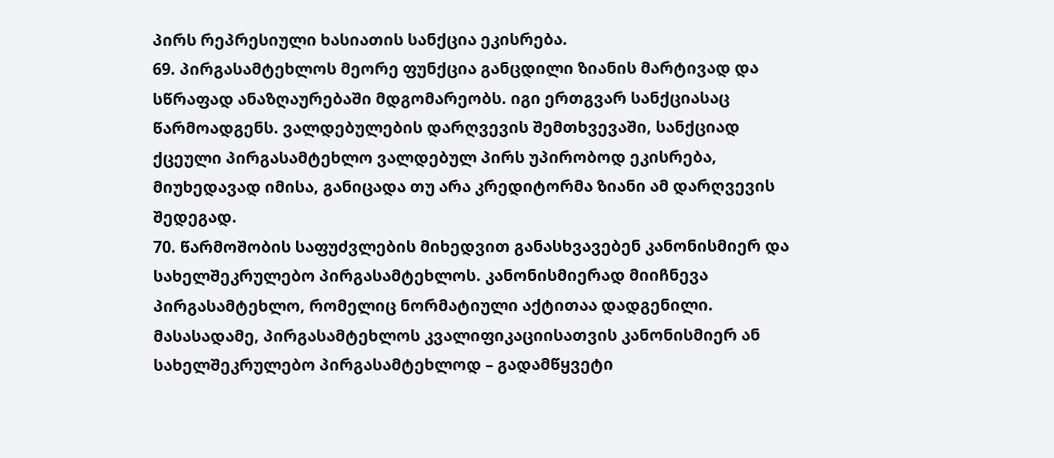პირს რეპრესიული ხასიათის სანქცია ეკისრება.
69. პირგასამტეხლოს მეორე ფუნქცია განცდილი ზიანის მარტივად და სწრაფად ანაზღაურებაში მდგომარეობს. იგი ერთგვარ სანქციასაც წარმოადგენს. ვალდებულების დარღვევის შემთხვევაში, სანქციად ქცეული პირგასამტეხლო ვალდებულ პირს უპირობოდ ეკისრება, მიუხედავად იმისა, განიცადა თუ არა კრედიტორმა ზიანი ამ დარღვევის შედეგად.
70. წარმოშობის საფუძვლების მიხედვით განასხვავებენ კანონისმიერ და სახელშეკრულებო პირგასამტეხლოს. კანონისმიერად მიიჩნევა პირგასამტეხლო, რომელიც ნორმატიული აქტითაა დადგენილი. მასასადამე, პირგასამტეხლოს კვალიფიკაციისათვის კანონისმიერ ან სახელშეკრულებო პირგასამტეხლოდ – გადამწყვეტი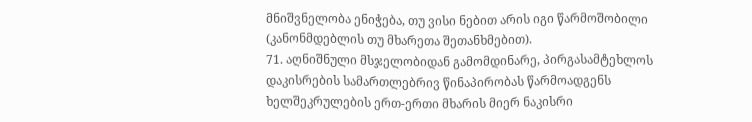მნიშვნელობა ენიჭება, თუ ვისი ნებით არის იგი წარმოშობილი (კანონმდებლის თუ მხარეთა შეთანხმებით).
71. აღნიშნული მსჯელობიდან გამომდინარე, პირგასამტეხლოს დაკისრების სამართლებრივ წინაპირობას წარმოადგენს ხელშეკრულების ერთ-ერთი მხარის მიერ ნაკისრი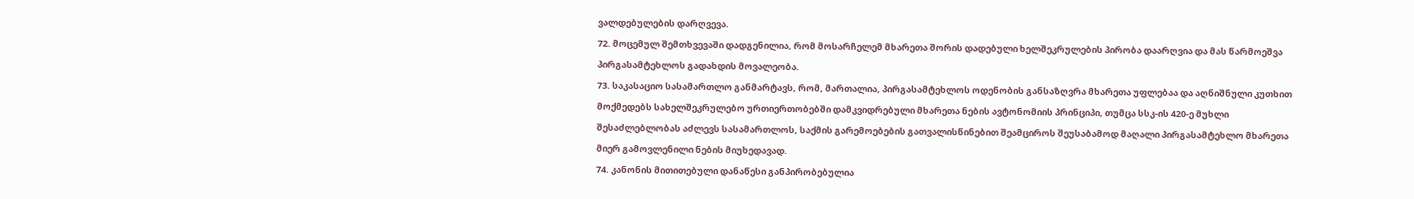ვალდებულების დარღვევა.
72. მოცემულ შემთხვევაში დადგენილია, რომ მოსარჩელემ მხარეთა შორის დადებული ხელშეკრულების პირობა დაარღვია და მას წარმოეშვა პირგასამტეხლოს გადახდის მოვალეობა.
73. საკასაციო სასამართლო განმარტავს, რომ, მართალია, პირგასამტეხლოს ოდენობის განსაზღვრა მხარეთა უფლებაა და აღნიშნული კუთხით მოქმედებს სახელშეკრულებო ურთიერთობებში დამკვიდრებული მხარეთა ნების ავტონომიის პრინციპი, თუმცა სსკ-ის 420-ე მუხლი შესაძლებლობას აძლევს სასამართლოს, საქმის გარემოებების გათვალისწინებით შეამციროს შეუსაბამოდ მაღალი პირგასამტეხლო მხარეთა მიერ გამოვლენილი ნების მიუხედავად.
74. კანონის მითითებული დანაწესი განპირობებულია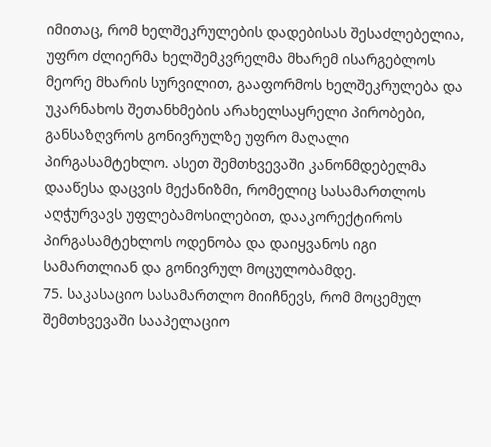იმითაც, რომ ხელშეკრულების დადებისას შესაძლებელია, უფრო ძლიერმა ხელშემკვრელმა მხარემ ისარგებლოს მეორე მხარის სურვილით, გააფორმოს ხელშეკრულება და უკარნახოს შეთანხმების არახელსაყრელი პირობები, განსაზღვროს გონივრულზე უფრო მაღალი პირგასამტეხლო. ასეთ შემთხვევაში კანონმდებელმა დააწესა დაცვის მექანიზმი, რომელიც სასამართლოს აღჭურვავს უფლებამოსილებით, დააკორექტიროს პირგასამტეხლოს ოდენობა და დაიყვანოს იგი სამართლიან და გონივრულ მოცულობამდე.
75. საკასაციო სასამართლო მიიჩნევს, რომ მოცემულ შემთხვევაში სააპელაციო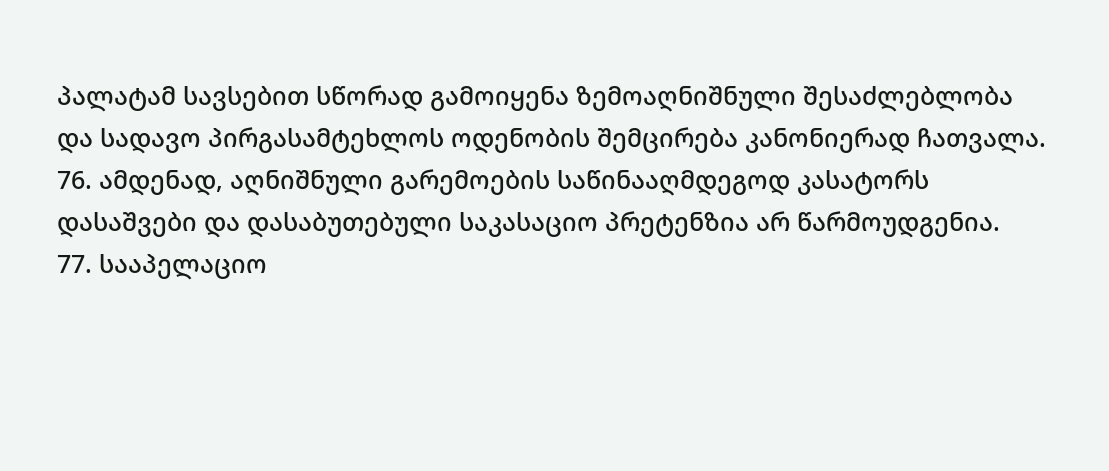პალატამ სავსებით სწორად გამოიყენა ზემოაღნიშნული შესაძლებლობა და სადავო პირგასამტეხლოს ოდენობის შემცირება კანონიერად ჩათვალა.
76. ამდენად, აღნიშნული გარემოების საწინააღმდეგოდ კასატორს დასაშვები და დასაბუთებული საკასაციო პრეტენზია არ წარმოუდგენია.
77. სააპელაციო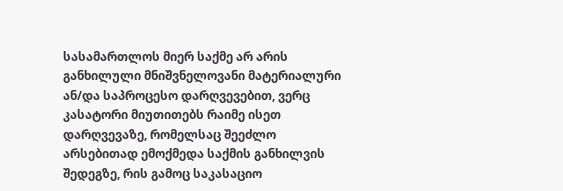სასამართლოს მიერ საქმე არ არის განხილული მნიშვნელოვანი მატერიალური ან/და საპროცესო დარღვევებით, ვერც კასატორი მიუთითებს რაიმე ისეთ დარღვევაზე, რომელსაც შეეძლო არსებითად ემოქმედა საქმის განხილვის შედეგზე, რის გამოც საკასაციო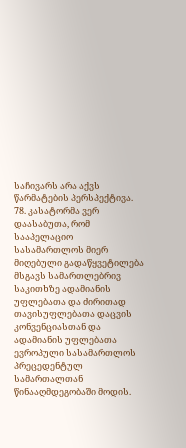საჩივარს არა აქვს წარმატების პერსპექტივა.
78. კასატორმა ვერ დაასაბუთა, რომ სააპელაციო სასამართლოს მიერ მიღებული გადაწყვეტილება მსგავს სამართლებრივ საკითხზე ადამიანის უფლებათა და ძირითად თავისუფლებათა დაცვის კონვენციასთან და ადამიანის უფლებათა ევროპული სასამართლოს პრეცედენტულ სამართალთან წინააღმდეგობაში მოდის.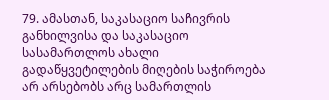79. ამასთან, საკასაციო საჩივრის განხილვისა და საკასაციო სასამართლოს ახალი გადაწყვეტილების მიღების საჭიროება არ არსებობს არც სამართლის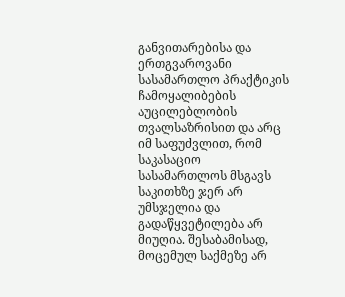განვითარებისა და ერთგვაროვანი სასამართლო პრაქტიკის ჩამოყალიბების აუცილებლობის თვალსაზრისით და არც იმ საფუძვლით, რომ საკასაციო სასამართლოს მსგავს საკითხზე ჯერ არ უმსჯელია და გადაწყვეტილება არ მიუღია. შესაბამისად, მოცემულ საქმეზე არ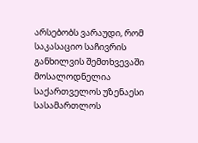არსებობს ვარაუდი, რომ საკასაციო საჩივრის განხილვის შემთხვევაში მოსალოდნელია საქართველოს უზენაესი სასამართლოს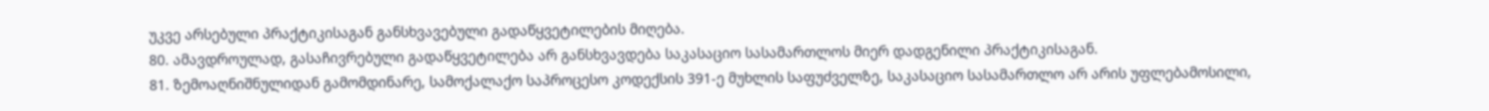უკვე არსებული პრაქტიკისაგან განსხვავებული გადაწყვეტილების მიღება.
80. ამავდროულად, გასაჩივრებული გადაწყვეტილება არ განსხვავდება საკასაციო სასამართლოს მიერ დადგენილი პრაქტიკისაგან.
81. ზემოაღნიშნულიდან გამომდინარე, სამოქალაქო საპროცესო კოდექსის 391-ე მუხლის საფუძველზე, საკასაციო სასამართლო არ არის უფლებამოსილი,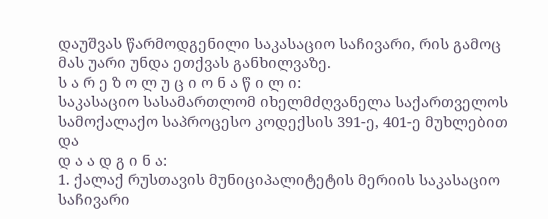დაუშვას წარმოდგენილი საკასაციო საჩივარი, რის გამოც მას უარი უნდა ეთქვას განხილვაზე.
ს ა რ ე ზ ო ლ უ ც ი ო ნ ა წ ი ლ ი:
საკასაციო სასამართლომ იხელმძღვანელა საქართველოს სამოქალაქო საპროცესო კოდექსის 391-ე, 401-ე მუხლებით და
დ ა ა დ გ ი ნ ა:
1. ქალაქ რუსთავის მუნიციპალიტეტის მერიის საკასაციო საჩივარი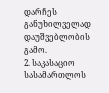დარჩეს განუხილველად დაუშვებლობის გამო.
2. საკასაციო სასამართლოს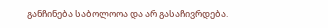განჩინება საბოლოოა და არ გასაჩივრდება.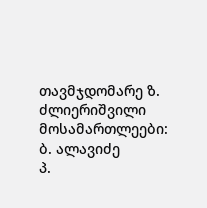თავმჯდომარე ზ. ძლიერიშვილი
მოსამართლეები: ბ. ალავიძე
პ.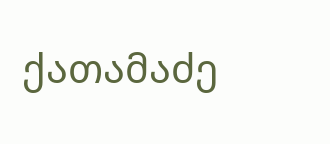ქათამაძე